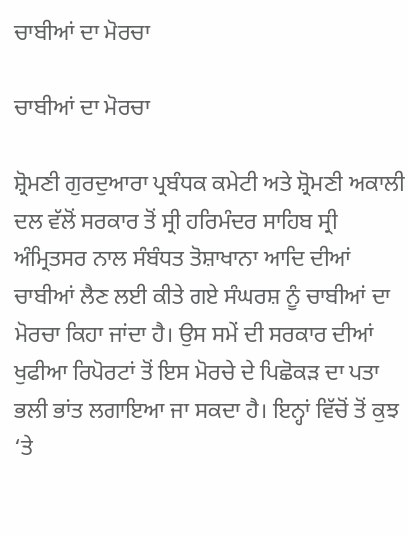ਚਾਬੀਆਂ ਦਾ ਮੋਰਚਾ

ਚਾਬੀਆਂ ਦਾ ਮੋਰਚਾ

ਸ਼੍ਰੋਮਣੀ ਗੁਰਦੁਆਰਾ ਪ੍ਰਬੰਧਕ ਕਮੇਟੀ ਅਤੇ ਸ਼੍ਰੋਮਣੀ ਅਕਾਲੀ ਦਲ ਵੱਲੋਂ ਸਰਕਾਰ ਤੋਂ ਸ੍ਰੀ ਹਰਿਮੰਦਰ ਸਾਹਿਬ ਸ੍ਰੀ ਅੰਮ੍ਰਿਤਸਰ ਨਾਲ ਸੰਬੰਧਤ ਤੋਸ਼ਾਖਾਨਾ ਆਦਿ ਦੀਆਂ ਚਾਬੀਆਂ ਲੈਣ ਲਈ ਕੀਤੇ ਗਏ ਸੰਘਰਸ਼ ਨੂੰ ਚਾਬੀਆਂ ਦਾ ਮੋਰਚਾ ਕਿਹਾ ਜਾਂਦਾ ਹੈ। ਉਸ ਸਮੇਂ ਦੀ ਸਰਕਾਰ ਦੀਆਂ ਖੁਫੀਆ ਰਿਪੋਰਟਾਂ ਤੋਂ ਇਸ ਮੋਰਚੇ ਦੇ ਪਿਛੋਕੜ ਦਾ ਪਤਾ ਭਲੀ ਭਾਂਤ ਲਗਾਇਆ ਜਾ ਸਕਦਾ ਹੈ। ਇਨ੍ਹਾਂ ਵਿੱਚੋਂ ਤੋਂ ਕੁਝ ‘ਤੇ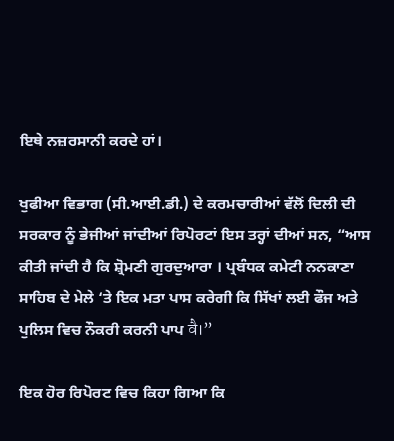ਇਥੇ ਨਜ਼ਰਸਾਨੀ ਕਰਦੇ ਹਾਂ।

ਖੁਫੀਆ ਵਿਭਾਗ (ਸੀ.ਆਈ.ਡੀ.) ਦੇ ਕਰਮਚਾਰੀਆਂ ਵੱਲੋਂ ਦਿਲੀ ਦੀ ਸਰਕਾਰ ਨੂੰ ਭੇਜੀਆਂ ਜਾਂਦੀਆਂ ਰਿਪੋਰਟਾਂ ਇਸ ਤਰ੍ਹਾਂ ਦੀਆਂ ਸਨ, “ਆਸ ਕੀਤੀ ਜਾਂਦੀ ਹੈ ਕਿ ਸ਼੍ਰੋਮਣੀ ਗੁਰਦੁਆਰਾ । ਪ੍ਰਬੰਧਕ ਕਮੇਟੀ ਨਨਕਾਣਾ ਸਾਹਿਬ ਦੇ ਮੇਲੇ ‘ਤੇ ਇਕ ਮਤਾ ਪਾਸ ਕਰੇਗੀ ਕਿ ਸਿੱਖਾਂ ਲਈ ਫੌਜ ਅਤੇ ਪੁਲਿਸ ਵਿਚ ਨੌਕਰੀ ਕਰਨੀ ਪਾਪ वै।”

ਇਕ ਹੋਰ ਰਿਪੋਰਟ ਵਿਚ ਕਿਹਾ ਗਿਆ ਕਿ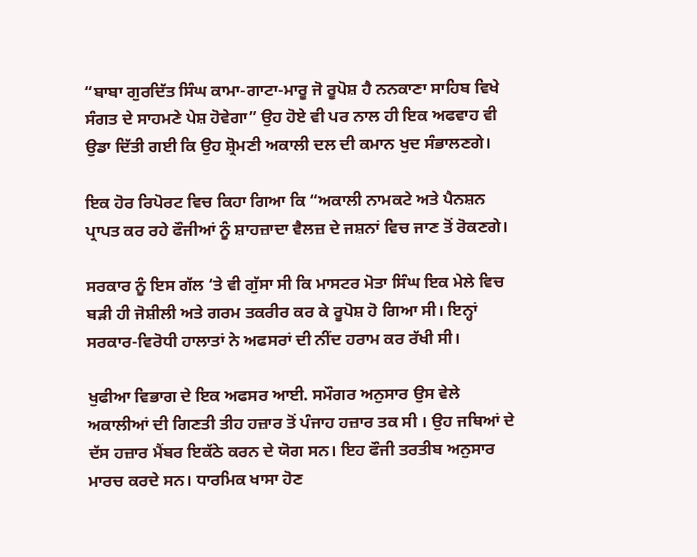“ਬਾਬਾ ਗੁਰਦਿੱਤ ਸਿੰਘ ਕਾਮਾ-ਗਾਟਾ-ਮਾਰੂ ਜੋ ਰੂਪੋਸ਼ ਹੈ ਨਨਕਾਣਾ ਸਾਹਿਬ ਵਿਖੇ ਸੰਗਤ ਦੇ ਸਾਹਮਣੇ ਪੇਸ਼ ਹੋਵੇਗਾ” ਉਹ ਹੋਏ ਵੀ ਪਰ ਨਾਲ ਹੀ ਇਕ ਅਫਵਾਹ ਵੀ ਉਡਾ ਦਿੱਤੀ ਗਈ ਕਿ ਉਹ ਸ਼੍ਰੋਮਣੀ ਅਕਾਲੀ ਦਲ ਦੀ ਕਮਾਨ ਖੁਦ ਸੰਭਾਲਣਗੇ।

ਇਕ ਹੋਰ ਰਿਪੋਰਟ ਵਿਚ ਕਿਹਾ ਗਿਆ ਕਿ “ਅਕਾਲੀ ਨਾਮਕਟੇ ਅਤੇ ਪੈਨਸ਼ਨ ਪ੍ਰਾਪਤ ਕਰ ਰਹੇ ਫੌਜੀਆਂ ਨੂੰ ਸ਼ਾਹਜ਼ਾਦਾ ਵੈਲਜ਼ ਦੇ ਜਸ਼ਨਾਂ ਵਿਚ ਜਾਣ ਤੋਂ ਰੋਕਣਗੇ।

ਸਰਕਾਰ ਨੂੰ ਇਸ ਗੱਲ ‘ਤੇ ਵੀ ਗੁੱਸਾ ਸੀ ਕਿ ਮਾਸਟਰ ਮੋਤਾ ਸਿੰਘ ਇਕ ਮੇਲੇ ਵਿਚ ਬੜੀ ਹੀ ਜੋਸ਼ੀਲੀ ਅਤੇ ਗਰਮ ਤਕਰੀਰ ਕਰ ਕੇ ਰੂਪੋਸ਼ ਹੋ ਗਿਆ ਸੀ। ਇਨ੍ਹਾਂ ਸਰਕਾਰ-ਵਿਰੋਧੀ ਹਾਲਾਤਾਂ ਨੇ ਅਫਸਰਾਂ ਦੀ ਨੀਂਦ ਹਰਾਮ ਕਰ ਰੱਖੀ ਸੀ।

ਖੁਫੀਆ ਵਿਭਾਗ ਦੇ ਇਕ ਅਫਸਰ ਆਈ. ਸਮੌਗਰ ਅਨੁਸਾਰ ਉਸ ਵੇਲੇ ਅਕਾਲੀਆਂ ਦੀ ਗਿਣਤੀ ਤੀਹ ਹਜ਼ਾਰ ਤੋਂ ਪੰਜਾਹ ਹਜ਼ਾਰ ਤਕ ਸੀ । ਉਹ ਜਥਿਆਂ ਦੇ ਦੱਸ ਹਜ਼ਾਰ ਮੈਂਬਰ ਇਕੱਠੇ ਕਰਨ ਦੇ ਯੋਗ ਸਨ। ਇਹ ਫੌਜੀ ਤਰਤੀਬ ਅਨੁਸਾਰ ਮਾਰਚ ਕਰਦੇ ਸਨ। ਧਾਰਮਿਕ ਖਾਸਾ ਹੋਣ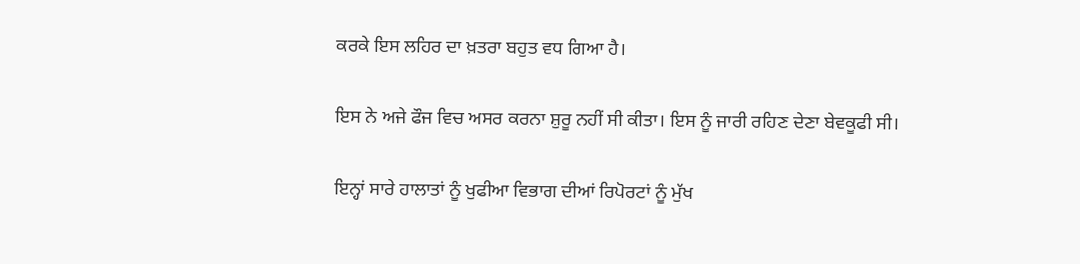ਕਰਕੇ ਇਸ ਲਹਿਰ ਦਾ ਖ਼ਤਰਾ ਬਹੁਤ ਵਧ ਗਿਆ ਹੈ।

ਇਸ ਨੇ ਅਜੇ ਫੌਜ ਵਿਚ ਅਸਰ ਕਰਨਾ ਸ਼ੁਰੂ ਨਹੀਂ ਸੀ ਕੀਤਾ। ਇਸ ਨੂੰ ਜਾਰੀ ਰਹਿਣ ਦੇਣਾ ਬੇਵਕੂਫੀ ਸੀ।

ਇਨ੍ਹਾਂ ਸਾਰੇ ਹਾਲਾਤਾਂ ਨੂੰ ਖੁਫੀਆ ਵਿਭਾਗ ਦੀਆਂ ਰਿਪੋਰਟਾਂ ਨੂੰ ਮੁੱਖ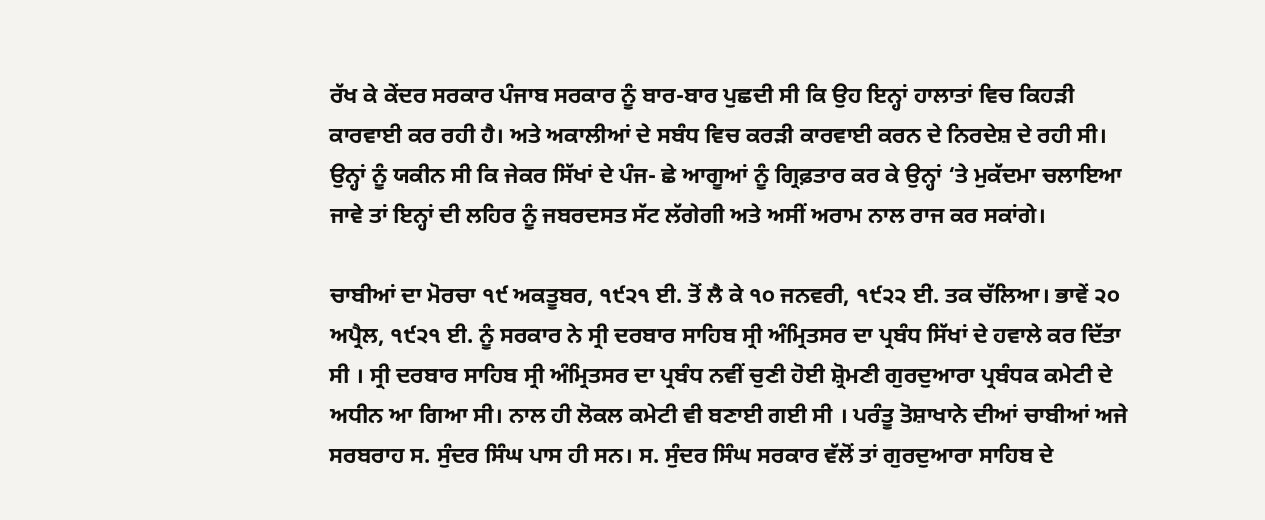ਰੱਖ ਕੇ ਕੇਂਦਰ ਸਰਕਾਰ ਪੰਜਾਬ ਸਰਕਾਰ ਨੂੰ ਬਾਰ-ਬਾਰ ਪੁਛਦੀ ਸੀ ਕਿ ਉਹ ਇਨ੍ਹਾਂ ਹਾਲਾਤਾਂ ਵਿਚ ਕਿਹੜੀ ਕਾਰਵਾਈ ਕਰ ਰਹੀ ਹੈ। ਅਤੇ ਅਕਾਲੀਆਂ ਦੇ ਸਬੰਧ ਵਿਚ ਕਰੜੀ ਕਾਰਵਾਈ ਕਰਨ ਦੇ ਨਿਰਦੇਸ਼ ਦੇ ਰਹੀ ਸੀ। ਉਨ੍ਹਾਂ ਨੂੰ ਯਕੀਨ ਸੀ ਕਿ ਜੇਕਰ ਸਿੱਖਾਂ ਦੇ ਪੰਜ- ਛੇ ਆਗੂਆਂ ਨੂੰ ਗ੍ਰਿਫ਼ਤਾਰ ਕਰ ਕੇ ਉਨ੍ਹਾਂ ‘ਤੇ ਮੁਕੱਦਮਾ ਚਲਾਇਆ ਜਾਵੇ ਤਾਂ ਇਨ੍ਹਾਂ ਦੀ ਲਹਿਰ ਨੂੰ ਜਬਰਦਸਤ ਸੱਟ ਲੱਗੇਗੀ ਅਤੇ ਅਸੀਂ ਅਰਾਮ ਨਾਲ ਰਾਜ ਕਰ ਸਕਾਂਗੇ।

ਚਾਬੀਆਂ ਦਾ ਮੋਰਚਾ ੧੯ ਅਕਤੂਬਰ, ੧੯੨੧ ਈ. ਤੋਂ ਲੈ ਕੇ ੧੦ ਜਨਵਰੀ, ੧੯੨੨ ਈ. ਤਕ ਚੱਲਿਆ। ਭਾਵੇਂ ੨੦ ਅਪ੍ਰੈਲ, ੧੯੨੧ ਈ. ਨੂੰ ਸਰਕਾਰ ਨੇ ਸ੍ਰੀ ਦਰਬਾਰ ਸਾਹਿਬ ਸ੍ਰੀ ਅੰਮ੍ਰਿਤਸਰ ਦਾ ਪ੍ਰਬੰਧ ਸਿੱਖਾਂ ਦੇ ਹਵਾਲੇ ਕਰ ਦਿੱਤਾ ਸੀ । ਸ੍ਰੀ ਦਰਬਾਰ ਸਾਹਿਬ ਸ੍ਰੀ ਅੰਮ੍ਰਿਤਸਰ ਦਾ ਪ੍ਰਬੰਧ ਨਵੀਂ ਚੁਣੀ ਹੋਈ ਸ਼੍ਰੋਮਣੀ ਗੁਰਦੁਆਰਾ ਪ੍ਰਬੰਧਕ ਕਮੇਟੀ ਦੇ ਅਧੀਨ ਆ ਗਿਆ ਸੀ। ਨਾਲ ਹੀ ਲੋਕਲ ਕਮੇਟੀ ਵੀ ਬਣਾਈ ਗਈ ਸੀ । ਪਰੰਤੂ ਤੋਸ਼ਾਖਾਨੇ ਦੀਆਂ ਚਾਬੀਆਂ ਅਜੇ ਸਰਬਰਾਹ ਸ. ਸੁੰਦਰ ਸਿੰਘ ਪਾਸ ਹੀ ਸਨ। ਸ. ਸੁੰਦਰ ਸਿੰਘ ਸਰਕਾਰ ਵੱਲੋਂ ਤਾਂ ਗੁਰਦੁਆਰਾ ਸਾਹਿਬ ਦੇ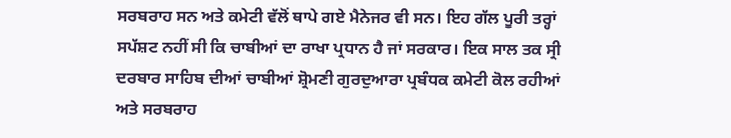ਸਰਬਰਾਹ ਸਨ ਅਤੇ ਕਮੇਟੀ ਵੱਲੋਂ ਥਾਪੇ ਗਏ ਮੈਨੇਜਰ ਵੀ ਸਨ। ਇਹ ਗੱਲ ਪੂਰੀ ਤਰ੍ਹਾਂ ਸਪੱਸ਼ਟ ਨਹੀਂ ਸੀ ਕਿ ਚਾਬੀਆਂ ਦਾ ਰਾਖਾ ਪ੍ਰਧਾਨ ਹੈ ਜਾਂ ਸਰਕਾਰ। ਇਕ ਸਾਲ ਤਕ ਸ੍ਰੀ ਦਰਬਾਰ ਸਾਹਿਬ ਦੀਆਂ ਚਾਬੀਆਂ ਸ਼੍ਰੋਮਣੀ ਗੁਰਦੁਆਰਾ ਪ੍ਰਬੰਧਕ ਕਮੇਟੀ ਕੋਲ ਰਹੀਆਂ ਅਤੇ ਸਰਬਰਾਹ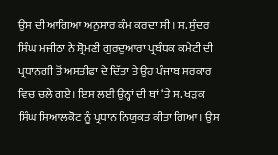ਉਸ ਦੀ ਆਗਿਆ ਅਨੁਸਾਰ ਕੰਮ ਕਰਦਾ ਸੀ। ਸ. ਸੁੰਦਰ ਸਿੰਘ ਮਜੀਠਾ ਨੇ ਸ਼੍ਰੋਮਣੀ ਗੁਰਦੁਆਰਾ ਪ੍ਰਬੰਧਕ ਕਮੇਟੀ ਦੀ ਪ੍ਰਧਾਨਗੀ ਤੋਂ ਅਸਤੀਫਾ ਦੇ ਦਿੱਤਾ ਤੇ ਉਹ ਪੰਜਾਬ ਸਰਕਾਰ ਵਿਚ ਚਲੇ ਗਏ। ਇਸ ਲਈ ਉਨ੍ਹਾਂ ਦੀ ਥਾਂ ‘ਤੇ ਸ. ਖੜਕ ਸਿੰਘ ਸਿਆਲਕੋਟ ਨੂੰ ਪ੍ਰਧਾਨ ਨਿਯੁਕਤ ਕੀਤਾ ਗਿਆ। ਉਸ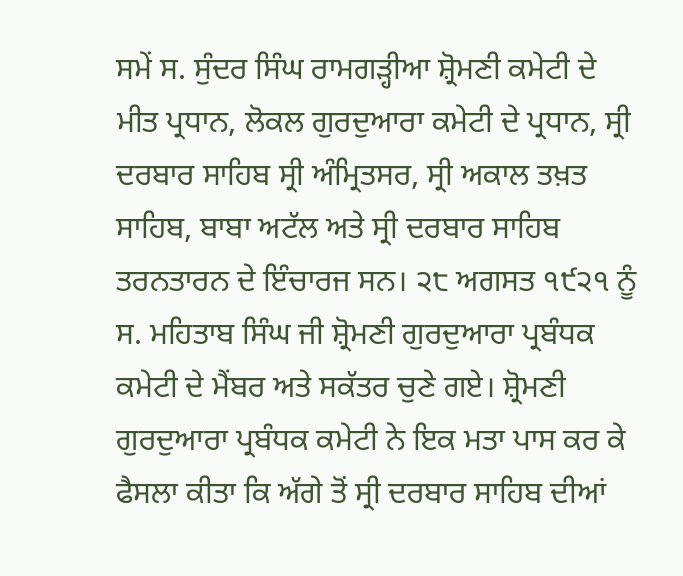ਸਮੇਂ ਸ. ਸੁੰਦਰ ਸਿੰਘ ਰਾਮਗੜ੍ਹੀਆ ਸ਼੍ਰੋਮਣੀ ਕਮੇਟੀ ਦੇ ਮੀਤ ਪ੍ਰਧਾਨ, ਲੋਕਲ ਗੁਰਦੁਆਰਾ ਕਮੇਟੀ ਦੇ ਪ੍ਰਧਾਨ, ਸ੍ਰੀ ਦਰਬਾਰ ਸਾਹਿਬ ਸ੍ਰੀ ਅੰਮ੍ਰਿਤਸਰ, ਸ੍ਰੀ ਅਕਾਲ ਤਖ਼ਤ ਸਾਹਿਬ, ਬਾਬਾ ਅਟੱਲ ਅਤੇ ਸ੍ਰੀ ਦਰਬਾਰ ਸਾਹਿਬ ਤਰਨਤਾਰਨ ਦੇ ਇੰਚਾਰਜ ਸਨ। ੨੮ ਅਗਸਤ ੧੯੨੧ ਨੂੰ ਸ. ਮਹਿਤਾਬ ਸਿੰਘ ਜੀ ਸ਼੍ਰੋਮਣੀ ਗੁਰਦੁਆਰਾ ਪ੍ਰਬੰਧਕ ਕਮੇਟੀ ਦੇ ਮੈਂਬਰ ਅਤੇ ਸਕੱਤਰ ਚੁਣੇ ਗਏ। ਸ਼੍ਰੋਮਣੀ ਗੁਰਦੁਆਰਾ ਪ੍ਰਬੰਧਕ ਕਮੇਟੀ ਨੇ ਇਕ ਮਤਾ ਪਾਸ ਕਰ ਕੇ ਫੈਸਲਾ ਕੀਤਾ ਕਿ ਅੱਗੇ ਤੋਂ ਸ੍ਰੀ ਦਰਬਾਰ ਸਾਹਿਬ ਦੀਆਂ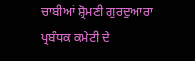ਚਾਬੀਆਂ ਸ਼੍ਰੋਮਣੀ ਗੁਰਦੁਆਰਾ ਪ੍ਰਬੰਧਕ ਕਮੇਟੀ ਦੇ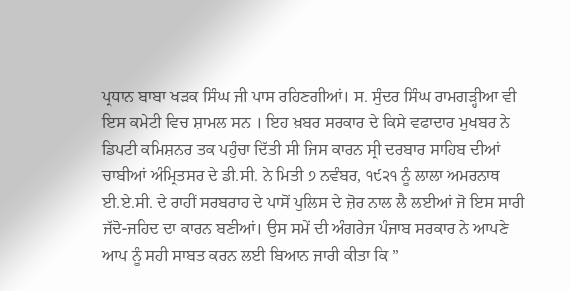ਪ੍ਰਧਾਨ ਬਾਬਾ ਖੜਕ ਸਿੰਘ ਜੀ ਪਾਸ ਰਹਿਣਗੀਆਂ। ਸ. ਸੁੰਦਰ ਸਿੰਘ ਰਾਮਗੜ੍ਹੀਆ ਵੀ ਇਸ ਕਮੇਟੀ ਵਿਚ ਸ਼ਾਮਲ ਸਨ । ਇਹ ਖ਼ਬਰ ਸਰਕਾਰ ਦੇ ਕਿਸੇ ਵਫਾਦਾਰ ਮੁਖਬਰ ਨੇ ਡਿਪਟੀ ਕਮਿਸ਼ਨਰ ਤਕ ਪਹੁੰਚਾ ਦਿੱਤੀ ਸੀ ਜਿਸ ਕਾਰਨ ਸ੍ਰੀ ਦਰਬਾਰ ਸਾਹਿਬ ਦੀਆਂ ਚਾਬੀਆਂ ਅੰਮ੍ਰਿਤਸਰ ਦੇ ਡੀ.ਸੀ. ਨੇ ਮਿਤੀ ੭ ਨਵੰਬਰ, ੧੯੨੧ ਨੂੰ ਲਾਲਾ ਅਮਰਨਾਥ ਈ.ਏ.ਸੀ. ਦੇ ਰਾਹੀਂ ਸਰਬਰਾਹ ਦੇ ਪਾਸੋਂ ਪੁਲਿਸ ਦੇ ਜ਼ੋਰ ਨਾਲ ਲੈ ਲਈਆਂ ਜੋ ਇਸ ਸਾਰੀ ਜੱਦੋ-ਜਹਿਦ ਦਾ ਕਾਰਨ ਬਣੀਆਂ। ਉਸ ਸਮੇਂ ਦੀ ਅੰਗਰੇਜ ਪੰਜਾਬ ਸਰਕਾਰ ਨੇ ਆਪਣੇ ਆਪ ਨੂੰ ਸਹੀ ਸਾਬਤ ਕਰਨ ਲਈ ਬਿਆਨ ਜਾਰੀ ਕੀਤਾ ਕਿ ”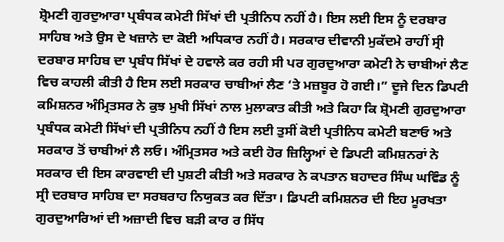ਸ਼੍ਰੋਮਣੀ ਗੁਰਦੁਆਰਾ ਪ੍ਰਬੰਧਕ ਕਮੇਟੀ ਸਿੱਖਾਂ ਦੀ ਪ੍ਰਤੀਨਿਧ ਨਹੀਂ ਹੈ। ਇਸ ਲਈ ਇਸ ਨੂੰ ਦਰਬਾਰ ਸਾਹਿਬ ਅਤੇ ਉਸ ਦੇ ਖਜ਼ਾਨੇ ਦਾ ਕੋਈ ਅਧਿਕਾਰ ਨਹੀਂ ਹੈ। ਸਰਕਾਰ ਦੀਵਾਨੀ ਮੁਕੱਦਮੇ ਰਾਹੀਂ ਸ੍ਰੀ ਦਰਬਾਰ ਸਾਹਿਬ ਦਾ ਪ੍ਰਬੰਧ ਸਿੱਖਾਂ ਦੇ ਹਵਾਲੇ ਕਰ ਰਹੀ ਸੀ ਪਰ ਗੁਰਦੁਆਰਾ ਕਮੇਟੀ ਨੇ ਚਾਬੀਆਂ ਲੈਣ ਵਿਚ ਕਾਹਲੀ ਕੀਤੀ ਹੈ ਇਸ ਲਈ ਸਰਕਾਰ ਚਾਬੀਆਂ ਲੈਣ ‘ਤੇ ਮਜ਼ਬੂਰ ਹੋ ਗਈ।” ਦੂਜੇ ਦਿਨ ਡਿਪਟੀ ਕਮਿਸ਼ਨਰ ਅੰਮ੍ਰਿਤਸਰ ਨੇ ਕੁਝ ਮੁਖੀ ਸਿੱਖਾਂ ਨਾਲ ਮੁਲਾਕਾਤ ਕੀਤੀ ਅਤੇ ਕਿਹਾ ਕਿ ਸ਼੍ਰੋਮਣੀ ਗੁਰਦੁਆਰਾ ਪ੍ਰਬੰਧਕ ਕਮੇਟੀ ਸਿੱਖਾਂ ਦੀ ਪ੍ਰਤੀਨਿਧ ਨਹੀਂ ਹੈ ਇਸ ਲਈ ਤੁਸੀਂ ਕੋਈ ਪ੍ਰਤੀਨਿਧ ਕਮੇਟੀ ਬਣਾਓ ਅਤੇ ਸਰਕਾਰ ਤੋਂ ਚਾਬੀਆਂ ਲੈ ਲਓ। ਅੰਮ੍ਰਿਤਸਰ ਅਤੇ ਕਈ ਹੋਰ ਜ਼ਿਲ੍ਹਿਆਂ ਦੇ ਡਿਪਟੀ ਕਮਿਸ਼ਨਰਾਂ ਨੇ ਸਰਕਾਰ ਦੀ ਇਸ ਕਾਰਵਾਈ ਦੀ ਪੁਸ਼ਟੀ ਕੀਤੀ ਅਤੇ ਸਰਕਾਰ ਨੇ ਕਪਤਾਨ ਬਹਾਦਰ ਸਿੰਘ ਘਵਿੰਡ ਨੂੰ ਸ੍ਰੀ ਦਰਬਾਰ ਸਾਹਿਬ ਦਾ ਸਰਬਰਾਹ ਨਿਯੁਕਤ ਕਰ ਦਿੱਤਾ। ਡਿਪਟੀ ਕਮਿਸ਼ਨਰ ਦੀ ਇਹ ਮੂਰਖਤਾ ਗੁਰਦੁਆਰਿਆਂ ਦੀ ਅਜ਼ਾਦੀ ਵਿਚ ਬੜੀ ਕਾਰ ਰ ਸਿੱਧ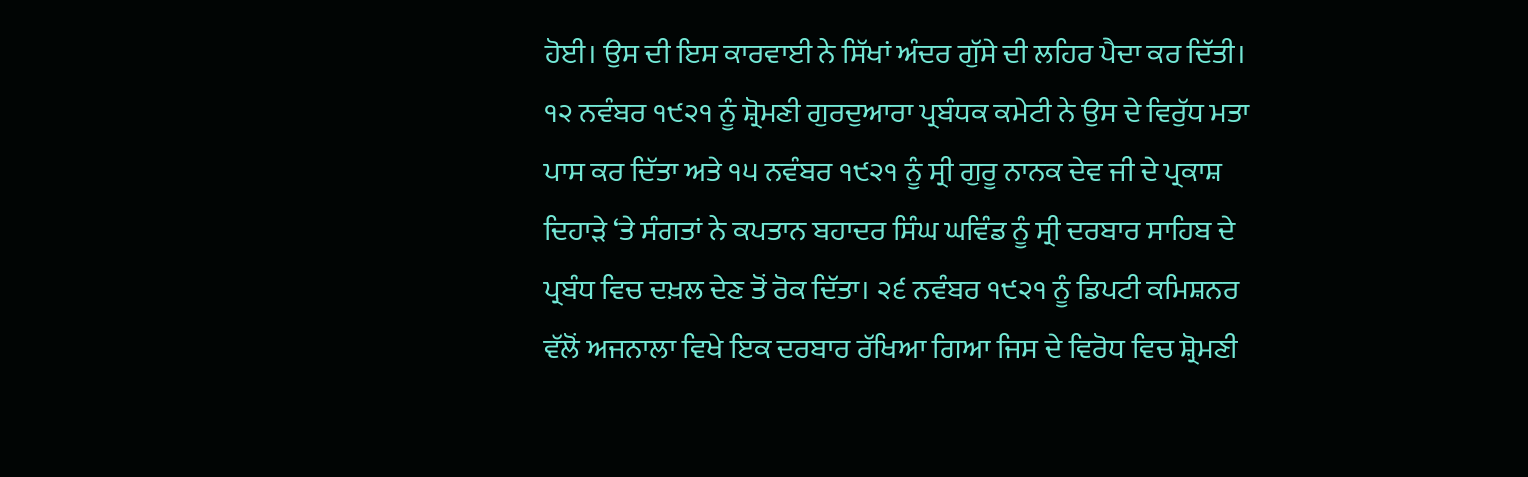ਹੋਈ। ਉਸ ਦੀ ਇਸ ਕਾਰਵਾਈ ਨੇ ਸਿੱਖਾਂ ਅੰਦਰ ਗੁੱਸੇ ਦੀ ਲਹਿਰ ਪੈਦਾ ਕਰ ਦਿੱਤੀ। ੧੨ ਨਵੰਬਰ ੧੯੨੧ ਨੂੰ ਸ਼੍ਰੋਮਣੀ ਗੁਰਦੁਆਰਾ ਪ੍ਰਬੰਧਕ ਕਮੇਟੀ ਨੇ ਉਸ ਦੇ ਵਿਰੁੱਧ ਮਤਾ ਪਾਸ ਕਰ ਦਿੱਤਾ ਅਤੇ ੧੫ ਨਵੰਬਰ ੧੯੨੧ ਨੂੰ ਸ੍ਰੀ ਗੁਰੂ ਨਾਨਕ ਦੇਵ ਜੀ ਦੇ ਪ੍ਰਕਾਸ਼ ਦਿਹਾੜੇ ‘ਤੇ ਸੰਗਤਾਂ ਨੇ ਕਪਤਾਨ ਬਹਾਦਰ ਸਿੰਘ ਘਵਿੰਡ ਨੂੰ ਸ੍ਰੀ ਦਰਬਾਰ ਸਾਹਿਬ ਦੇ ਪ੍ਰਬੰਧ ਵਿਚ ਦਖ਼ਲ ਦੇਣ ਤੋਂ ਰੋਕ ਦਿੱਤਾ। ੨੬ ਨਵੰਬਰ ੧੯੨੧ ਨੂੰ ਡਿਪਟੀ ਕਮਿਸ਼ਨਰ ਵੱਲੋਂ ਅਜਨਾਲਾ ਵਿਖੇ ਇਕ ਦਰਬਾਰ ਰੱਖਿਆ ਗਿਆ ਜਿਸ ਦੇ ਵਿਰੋਧ ਵਿਚ ਸ਼੍ਰੋਮਣੀ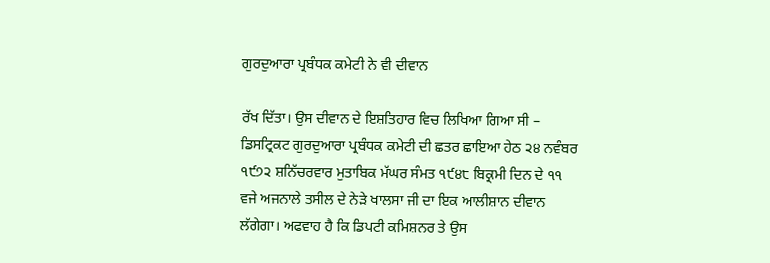ਗੁਰਦੁਆਰਾ ਪ੍ਰਬੰਧਕ ਕਮੇਟੀ ਨੇ ਵੀ ਦੀਵਾਨ

ਰੱਖ ਦਿੱਤਾ। ਉਸ ਦੀਵਾਨ ਦੇ ਇਸ਼ਤਿਹਾਰ ਵਿਚ ਲਿਖਿਆ ਗਿਆ ਸੀ – ਡਿਸਟ੍ਰਿਕਟ ਗੁਰਦੁਆਰਾ ਪ੍ਰਬੰਧਕ ਕਮੇਟੀ ਦੀ ਛਤਰ ਛਾਇਆ ਹੇਠ ੨੪ ਨਵੰਬਰ ੧੯੭੨ ਸ਼ਨਿੱਚਰਵਾਰ ਮੁਤਾਬਿਕ ਮੱਘਰ ਸੰਮਤ ੧੯੪੮ ਬਿਕ੍ਰਮੀ ਦਿਨ ਦੇ ੧੧ ਵਜੇ ਅਜਨਾਲੇ ਤਸੀਲ ਦੇ ਨੇੜੇ ਖਾਲਸਾ ਜੀ ਦਾ ਇਕ ਆਲੀਸ਼ਾਨ ਦੀਵਾਨ ਲੱਗੇਗਾ। ਅਫਵਾਹ ਹੈ ਕਿ ਡਿਪਟੀ ਕਮਿਸ਼ਨਰ ਤੇ ਉਸ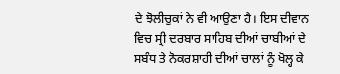ਦੇ ਝੋਲੀਚੁਕਾਂ ਨੇ ਵੀ ਆਉਣਾ ਹੈ। ਇਸ ਦੀਵਾਨ ਵਿਚ ਸ੍ਰੀ ਦਰਬਾਰ ਸਾਹਿਬ ਦੀਆਂ ਚਾਬੀਆਂ ਦੇ ਸਬੰਧ ਤੇ ਨੋਕਰਸ਼ਾਹੀ ਦੀਆਂ ਚਾਲਾਂ ਨੂੰ ਖੋਲ੍ਹ ਕੇ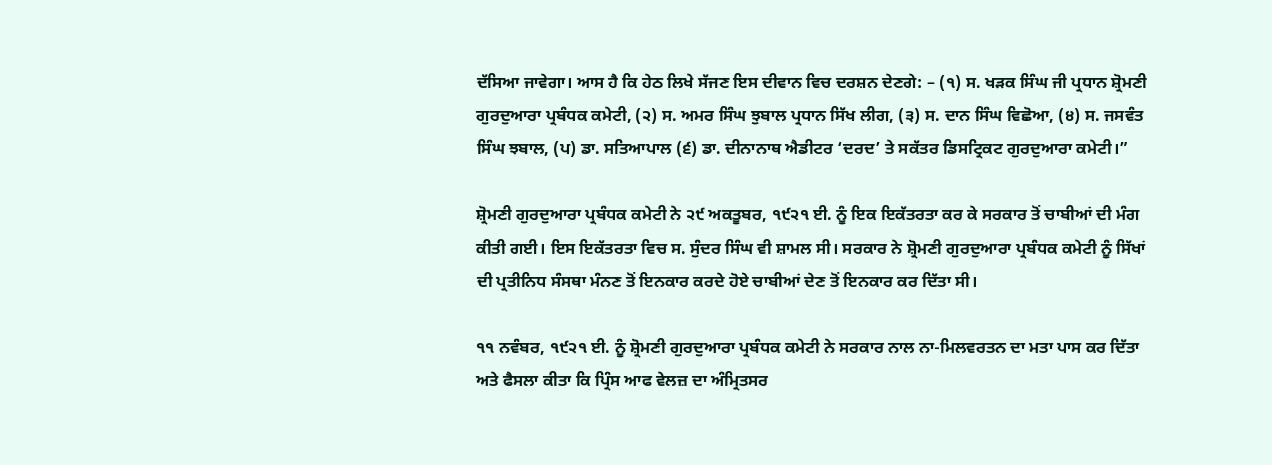ਦੱਸਿਆ ਜਾਵੇਗਾ। ਆਸ ਹੈ ਕਿ ਹੇਠ ਲਿਖੇ ਸੱਜਣ ਇਸ ਦੀਵਾਨ ਵਿਚ ਦਰਸ਼ਨ ਦੇਣਗੇ: – (੧) ਸ. ਖੜਕ ਸਿੰਘ ਜੀ ਪ੍ਰਧਾਨ ਸ਼੍ਰੋਮਣੀ ਗੁਰਦੁਆਰਾ ਪ੍ਰਬੰਧਕ ਕਮੇਟੀ, (੨) ਸ. ਅਮਰ ਸਿੰਘ ਝੁਬਾਲ ਪ੍ਰਧਾਨ ਸਿੱਖ ਲੀਗ, (੩) ਸ. ਦਾਨ ਸਿੰਘ ਵਿਛੋਆ, (੪) ਸ. ਜਸਵੰਤ ਸਿੰਘ ਝਬਾਲ, (ਪ) ਡਾ. ਸਤਿਆਪਾਲ (੬) ਡਾ. ਦੀਨਾਨਾਥ ਐਡੀਟਰ ‘ਦਰਦ’ ਤੇ ਸਕੱਤਰ ਡਿਸਟ੍ਰਿਕਟ ਗੁਰਦੁਆਰਾ ਕਮੇਟੀ।”

ਸ਼੍ਰੋਮਣੀ ਗੁਰਦੁਆਰਾ ਪ੍ਰਬੰਧਕ ਕਮੇਟੀ ਨੇ ੨੯ ਅਕਤੂਬਰ, ੧੯੨੧ ਈ. ਨੂੰ ਇਕ ਇਕੱਤਰਤਾ ਕਰ ਕੇ ਸਰਕਾਰ ਤੋਂ ਚਾਬੀਆਂ ਦੀ ਮੰਗ ਕੀਤੀ ਗਈ। ਇਸ ਇਕੱਤਰਤਾ ਵਿਚ ਸ. ਸੁੰਦਰ ਸਿੰਘ ਵੀ ਸ਼ਾਮਲ ਸੀ। ਸਰਕਾਰ ਨੇ ਸ਼੍ਰੋਮਣੀ ਗੁਰਦੁਆਰਾ ਪ੍ਰਬੰਧਕ ਕਮੇਟੀ ਨੂੰ ਸਿੱਖਾਂ ਦੀ ਪ੍ਰਤੀਨਿਧ ਸੰਸਥਾ ਮੰਨਣ ਤੋਂ ਇਨਕਾਰ ਕਰਦੇ ਹੋਏ ਚਾਬੀਆਂ ਦੇਣ ਤੋਂ ਇਨਕਾਰ ਕਰ ਦਿੱਤਾ ਸੀ।

੧੧ ਨਵੰਬਰ, ੧੯੨੧ ਈ. ਨੂੰ ਸ਼੍ਰੋਮਣੀ ਗੁਰਦੁਆਰਾ ਪ੍ਰਬੰਧਕ ਕਮੇਟੀ ਨੇ ਸਰਕਾਰ ਨਾਲ ਨਾ-ਮਿਲਵਰਤਨ ਦਾ ਮਤਾ ਪਾਸ ਕਰ ਦਿੱਤਾ ਅਤੇ ਫੈਸਲਾ ਕੀਤਾ ਕਿ ਪ੍ਰਿੰਸ ਆਫ ਵੇਲਜ਼ ਦਾ ਅੰਮ੍ਰਿਤਸਰ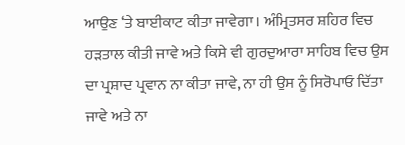ਆਉਣ ‘ਤੇ ਬਾਈਕਾਟ ਕੀਤਾ ਜਾਵੇਗਾ। ਅੰਮ੍ਰਿਤਸਰ ਸ਼ਹਿਰ ਵਿਚ ਹੜਤਾਲ ਕੀਤੀ ਜਾਵੇ ਅਤੇ ਕਿਸੇ ਵੀ ਗੁਰਦੁਆਰਾ ਸਾਹਿਬ ਵਿਚ ਉਸ ਦਾ ਪ੍ਰਸ਼ਾਦ ਪ੍ਰਵਾਨ ਨਾ ਕੀਤਾ ਜਾਵੇ, ਨਾ ਹੀ ਉਸ ਨੂੰ ਸਿਰੋਪਾਓ ਦਿੱਤਾ ਜਾਵੇ ਅਤੇ ਨਾ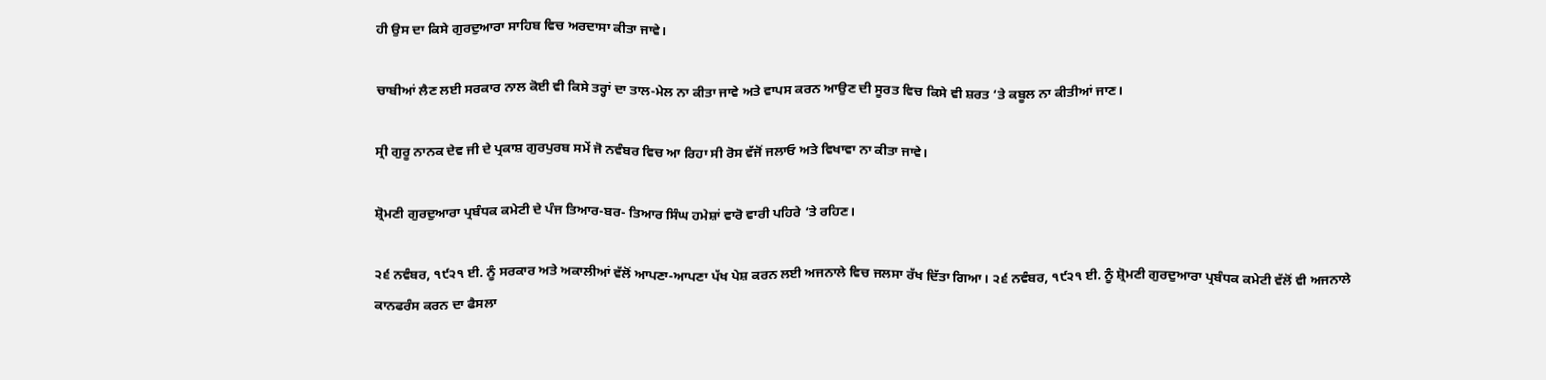ਹੀ ਉਸ ਦਾ ਕਿਸੇ ਗੁਰਦੁਆਰਾ ਸਾਹਿਬ ਵਿਚ ਅਰਦਾਸਾ ਕੀਤਾ ਜਾਵੇ।

ਚਾਬੀਆਂ ਲੈਣ ਲਈ ਸਰਕਾਰ ਨਾਲ ਕੋਈ ਵੀ ਕਿਸੇ ਤਰ੍ਹਾਂ ਦਾ ਤਾਲ-ਮੇਲ ਨਾ ਕੀਤਾ ਜਾਵੇ ਅਤੇ ਵਾਪਸ ਕਰਨ ਆਉਣ ਦੀ ਸੂਰਤ ਵਿਚ ਕਿਸੇ ਵੀ ਸ਼ਰਤ ‘ਤੇ ਕਬੂਲ ਨਾ ਕੀਤੀਆਂ ਜਾਣ।

ਸ੍ਰੀ ਗੁਰੂ ਨਾਨਕ ਦੇਵ ਜੀ ਦੇ ਪ੍ਰਕਾਸ਼ ਗੁਰਪੁਰਬ ਸਮੇਂ ਜੋ ਨਵੰਬਰ ਵਿਚ ਆ ਰਿਹਾ ਸੀ ਰੋਸ ਵੱਜੋਂ ਜਲਾਓ ਅਤੇ ਵਿਖਾਵਾ ਨਾ ਕੀਤਾ ਜਾਵੇ।

ਸ਼੍ਰੋਮਣੀ ਗੁਰਦੁਆਰਾ ਪ੍ਰਬੰਧਕ ਕਮੇਟੀ ਦੇ ਪੰਜ ਤਿਆਰ-ਬਰ- ਤਿਆਰ ਸਿੰਘ ਹਮੇਸ਼ਾਂ ਵਾਰੋ ਵਾਰੀ ਪਹਿਰੇ ‘ਤੇ ਰਹਿਣ।

੨੬ ਨਵੰਬਰ, ੧੯੨੧ ਈ. ਨੂੰ ਸਰਕਾਰ ਅਤੇ ਅਕਾਲੀਆਂ ਵੱਲੋਂ ਆਪਣਾ-ਆਪਣਾ ਪੱਖ ਪੇਸ਼ ਕਰਨ ਲਈ ਅਜਨਾਲੇ ਵਿਚ ਜਲਸਾ ਰੱਖ ਦਿੱਤਾ ਗਿਆ। ੨੬ ਨਵੰਬਰ, ੧੯੨੧ ਈ. ਨੂੰ ਸ਼੍ਰੋਮਣੀ ਗੁਰਦੁਆਰਾ ਪ੍ਰਬੰਧਕ ਕਮੇਟੀ ਵੱਲੋਂ ਵੀ ਅਜਨਾਲੇ ਕਾਨਫਰੰਸ ਕਰਨ ਦਾ ਫੈਸਲਾ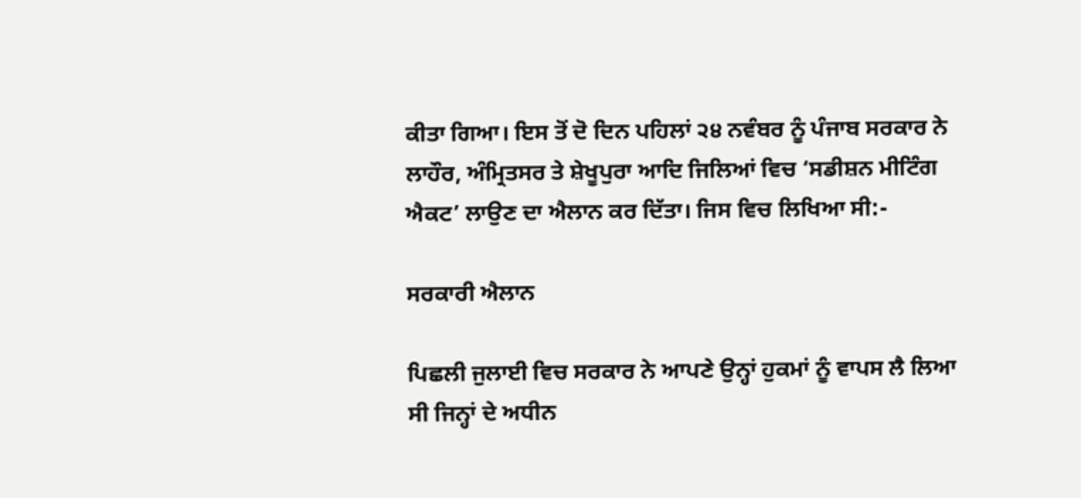ਕੀਤਾ ਗਿਆ। ਇਸ ਤੋਂ ਦੋ ਦਿਨ ਪਹਿਲਾਂ ੨੪ ਨਵੰਬਰ ਨੂੰ ਪੰਜਾਬ ਸਰਕਾਰ ਨੇ ਲਾਹੌਰ, ਅੰਮ੍ਰਿਤਸਰ ਤੇ ਸ਼ੇਖੂਪੁਰਾ ਆਦਿ ਜਿਲਿਆਂ ਵਿਚ ‘ਸਡੀਸ਼ਨ ਮੀਟਿੰਗ ਐਕਟ’ ਲਾਉਣ ਦਾ ਐਲਾਨ ਕਰ ਦਿੱਤਾ। ਜਿਸ ਵਿਚ ਲਿਖਿਆ ਸੀ:-

ਸਰਕਾਰੀ ਐਲਾਨ

ਪਿਛਲੀ ਜੁਲਾਈ ਵਿਚ ਸਰਕਾਰ ਨੇ ਆਪਣੇ ਉਨ੍ਹਾਂ ਹੁਕਮਾਂ ਨੂੰ ਵਾਪਸ ਲੈ ਲਿਆ ਸੀ ਜਿਨ੍ਹਾਂ ਦੇ ਅਧੀਨ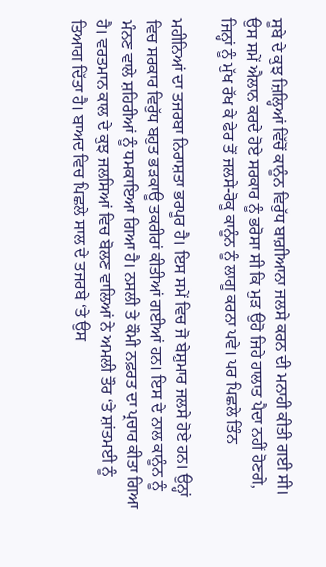ਸੂਬੇ ਦੇ ਕੁਝ ਜ਼ਿਲ੍ਹਿਆਂ ਵਿੱਚੋਂ ਕਾਨੂੰਨ ਵਿਰੁੱਧ ਬਾਗ਼ੀਆਨਾ ਜਲਸੇ ਕਰਨ ਦੀ ਮਨਾਹੀ ਕੀਤੀ ਗਈ ਸੀ। ਉਸ ਸਮੇਂ ਐਲਾਨ ਕਰਦੇ ਹੋਏ ਸਰਕਾਰ ਨੂੰ ਭਰੋਸਾ ਸੀ ਕਿ ਮੁੜ ਉਹੋ ਜਿਹੇ ਹਾਲਾਤ ਪੈਦਾ ਨਹੀਂ ਹੋਣਗੇ, ਜਿਨ੍ਹਾਂ ਨੂੰ ਮੁੱਖ ਰੱਖ ਕੇ ਫੇਰ ਤੋਂ ਜਲਸੇ-ਰੋਕੂ ਕਾਨੂੰਨ ਨੂੰ ਲਾਗੂ ਕਰਨਾ ਪਵੇ। ਪਰ ਪਿਛਲੇ ਤਿੰਨ

ਮਹੀਨਿਆਂ ਦਾ ਤਜਰਬਾ ਨਿਰਾਸ਼ਤਾ ਭਰਪੂਰ ਹੈ। ਇਸ ਸਮੇਂ ਵਿਚ ਜੋ ਬੇਸ਼ੁਮਾਰ ਜਲਸੇ ਹੋਏ ਹਨ। ਉਨ੍ਹਾਂ ਵਿਚ ਸਰਕਾਰ ਵਿਰੁੱਧ ਬਹੁਤ ਭੜਕਾਊ ਤਕਰੀਰਾਂ ਕੀਤੀਆਂ ਗਈਆਂ ਹਨ। ਇਸ ਦੇ ਨਾਲ ਕਾਨੂੰਨ ਨੂੰ ਮੰਨਣ ਵਾਲੇ ਸ਼ਹਿਰੀਆਂ ਨੂੰ ਧਮਕਾਇਆ ਗਿਆ ਹੈ। ਨਸਲੀ ਤੇ ਕੌਮੀ ਨਫ਼ਰਤ ਦਾ ਪ੍ਰਚਾਰ ਕੀਤਾ ਗਿਆ ਹੈ। ਵਰਤਮਾਨ ਕਾਲ ਦੇ ਕੁਝ ਜਲਸਿਆਂ ਵਿਚ ਬੋਲਣ ਵਾਲਿਆਂ ਨੇ ਅਮਲੀ ਤੌਰ ‘ਤੇ ਸ਼ਾਂਤਮਈ ਨੂੰ ਤਿਆਗ ਦਿੱਤਾ ਹੈ। ਬਾਅਦ ਵਿਚ ਪਿਛਲੇ ਸਾਲ ਦੇ ਤਜਰਬੇ ‘ਤੇ ਉਸ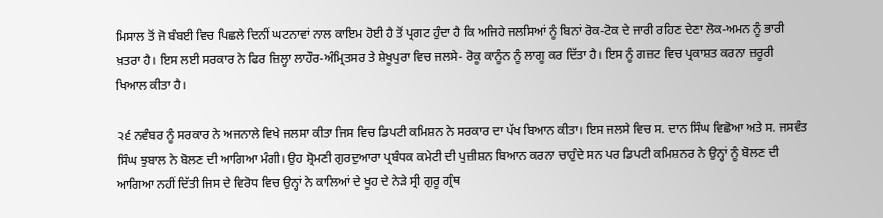ਮਿਸਾਲ ਤੋਂ ਜੋ ਬੰਬਈ ਵਿਚ ਪਿਛਲੇ ਦਿਨੀਂ ਘਟਨਾਵਾਂ ਨਾਲ ਕਾਇਮ ਹੋਈ ਹੈ ਤੋਂ ਪ੍ਰਗਟ ਹੁੰਦਾ ਹੈ ਕਿ ਅਜਿਹੇ ਜਲਸਿਆਂ ਨੂੰ ਬਿਨਾਂ ਰੋਕ-ਟੋਕ ਦੇ ਜਾਰੀ ਰਹਿਣ ਦੇਣਾ ਲੋਕ-ਅਮਨ ਨੂੰ ਭਾਰੀ ਖ਼ਤਰਾ ਹੈ। ਇਸ ਲਈ ਸਰਕਾਰ ਨੇ ਫਿਰ ਜ਼ਿਲ੍ਹਾ ਲਾਹੌਰ-ਅੰਮ੍ਰਿਤਸਰ ਤੇ ਸ਼ੇਖੂਪੁਰਾ ਵਿਚ ਜਲਸੇ- ਰੋਕੂ ਕਾਨੂੰਨ ਨੂੰ ਲਾਗੂ ਕਰ ਦਿੱਤਾ ਹੈ। ਇਸ ਨੂੰ ਗਜ਼ਟ ਵਿਚ ਪ੍ਰਕਾਸ਼ਤ ਕਰਨਾ ਜ਼ਰੂਰੀ ਖਿਆਲ ਕੀਤਾ ਹੈ।

੨੬ ਨਵੰਬਰ ਨੂੰ ਸਰਕਾਰ ਨੇ ਅਜਨਾਲੇ ਵਿਖੇ ਜਲਸਾ ਕੀਤਾ ਜਿਸ ਵਿਚ ਡਿਪਟੀ ਕਮਿਸ਼ਨ ਨੇ ਸਰਕਾਰ ਦਾ ਪੱਖ ਬਿਆਨ ਕੀਤਾ। ਇਸ ਜਲਸੇ ਵਿਚ ਸ. ਦਾਨ ਸਿੰਘ ਵਿਛੋਆ ਅਤੇ ਸ. ਜਸਵੰਤ ਸਿੰਘ ਝੁਬਾਲ ਨੇ ਬੋਲਣ ਦੀ ਆਗਿਆ ਮੰਗੀ। ਉਹ ਸ਼੍ਰੋਮਣੀ ਗੁਰਦੁਆਰਾ ਪ੍ਰਬੰਧਕ ਕਮੇਟੀ ਦੀ ਪੁਜ਼ੀਸ਼ਨ ਬਿਆਨ ਕਰਨਾ ਚਾਹੁੰਦੇ ਸਨ ਪਰ ਡਿਪਟੀ ਕਮਿਸ਼ਨਰ ਨੇ ਉਨ੍ਹਾਂ ਨੂੰ ਬੋਲਣ ਦੀ ਆਗਿਆ ਨਹੀਂ ਦਿੱਤੀ ਜਿਸ ਦੇ ਵਿਰੋਧ ਵਿਚ ਉਨ੍ਹਾਂ ਨੇ ਕਾਲਿਆਂ ਦੇ ਖੂਹ ਦੇ ਨੇੜੇ ਸ੍ਰੀ ਗੁਰੂ ਗ੍ਰੰਥ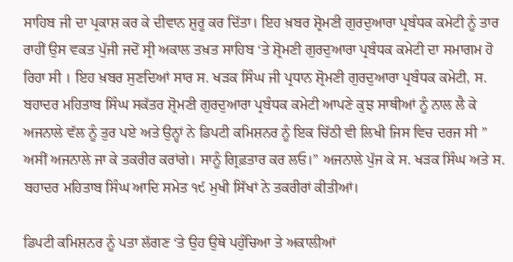ਸਾਹਿਬ ਜੀ ਦਾ ਪ੍ਰਕਾਸ਼ ਕਰ ਕੇ ਦੀਵਾਨ ਸ਼ੁਰੂ ਕਰ ਦਿੱਤਾ। ਇਹ ਖ਼ਬਰ ਸ਼੍ਰੋਮਣੀ ਗੁਰਦੁਆਰਾ ਪ੍ਰਬੰਧਕ ਕਮੇਟੀ ਨੂੰ ਤਾਰ ਰਾਹੀਂ ਉਸ ਵਕਤ ਪੁੱਜੀ ਜਦੋਂ ਸ੍ਰੀ ਅਕਾਲ ਤਖ਼ਤ ਸਾਹਿਬ ‘ਤੇ ਸ਼੍ਰੋਮਣੀ ਗੁਰਦੁਆਰਾ ਪ੍ਰਬੰਧਕ ਕਮੇਟੀ ਦਾ ਸਮਾਗਮ ਹੋ ਰਿਹਾ ਸੀ । ਇਹ ਖ਼ਬਰ ਸੁਣਦਿਆਂ ਸਾਰ ਸ. ਖੜਕ ਸਿੰਘ ਜੀ ਪ੍ਰਧਾਨ ਸ਼੍ਰੋਮਣੀ ਗੁਰਦੁਆਰਾ ਪ੍ਰਬੰਧਕ ਕਮੇਟੀ, ਸ. ਬਹਾਦਰ ਮਹਿਤਾਬ ਸਿੰਘ ਸਕੱਤਰ ਸ਼੍ਰੋਮਣੀ ਗੁਰਦੁਆਰਾ ਪ੍ਰਬੰਧਕ ਕਮੇਟੀ ਆਪਣੇ ਕੁਝ ਸਾਥੀਆਂ ਨੂੰ ਨਾਲ ਲੈ ਕੇ ਅਜਨਾਲੇ ਵੱਲ ਨੂੰ ਤੁਰ ਪਏ ਅਤੇ ਉਨ੍ਹਾਂ ਨੇ ਡਿਪਟੀ ਕਮਿਸ਼ਨਰ ਨੂੰ ਇਕ ਚਿੱਠੀ ਵੀ ਲਿਖੀ ਜਿਸ ਵਿਚ ਦਰਜ ਸੀ ” ਅਸੀਂ ਅਜਨਾਲੇ ਜਾ ਕੇ ਤਕਰੀਰ ਕਰਾਂਗੇ। ਸਾਨੂੰ ਗ੍ਰਿਫ਼ਤਾਰ ਕਰ ਲਓ।” ਅਜਨਾਲੇ ਪੁੱਜ ਕੇ ਸ. ਖੜਕ ਸਿੰਘ ਅਤੇ ਸ. ਬਹਾਦਰ ਮਹਿਤਾਬ ਸਿੰਘ ਆਦਿ ਸਮੇਤ ੧੯ ਮੁਖੀ ਸਿੱਖਾਂ ਨੇ ਤਕਰੀਰਾਂ ਕੀਤੀਆਂ।

ਡਿਪਟੀ ਕਮਿਸ਼ਨਰ ਨੂੰ ਪਤਾ ਲੱਗਣ ‘ਤੇ ਉਹ ਉਥੇ ਪਹੁੰਚਿਆ ਤੇ ਅਕਾਲੀਆਂ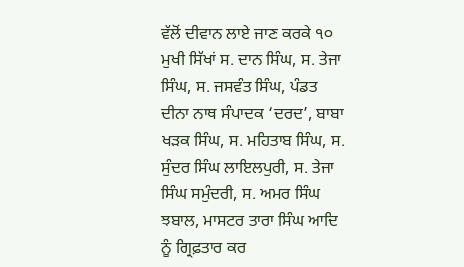ਵੱਲੋਂ ਦੀਵਾਨ ਲਾਏ ਜਾਣ ਕਰਕੇ ੧੦ ਮੁਖੀ ਸਿੱਖਾਂ ਸ. ਦਾਨ ਸਿੰਘ, ਸ. ਤੇਜਾ ਸਿੰਘ, ਸ. ਜਸਵੰਤ ਸਿੰਘ, ਪੰਡਤ ਦੀਨਾ ਨਾਥ ਸੰਪਾਦਕ ‘ਦਰਦ’, ਬਾਬਾ ਖੜਕ ਸਿੰਘ, ਸ. ਮਹਿਤਾਬ ਸਿੰਘ, ਸ. ਸੁੰਦਰ ਸਿੰਘ ਲਾਇਲਪੁਰੀ, ਸ. ਤੇਜਾ ਸਿੰਘ ਸਮੁੰਦਰੀ, ਸ. ਅਮਰ ਸਿੰਘ ਝਬਾਲ, ਮਾਸਟਰ ਤਾਰਾ ਸਿੰਘ ਆਦਿ ਨੂੰ ਗ੍ਰਿਫ਼ਤਾਰ ਕਰ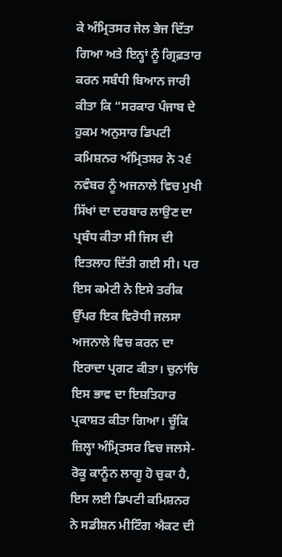ਕੇ ਅੰਮ੍ਰਿਤਸਰ ਜੇਲ ਭੇਜ ਦਿੱਤਾ ਗਿਆ ਅਤੇ ਇਨ੍ਹਾਂ ਨੂੰ ਗ੍ਰਿਫ਼ਤਾਰ ਕਰਨ ਸਬੰਧੀ ਬਿਆਨ ਜਾਰੀ ਕੀਤਾ ਕਿ “ਸਰਕਾਰ ਪੰਜਾਬ ਦੇ ਹੁਕਮ ਅਨੁਸਾਰ ਡਿਪਟੀ ਕਮਿਸ਼ਨਰ ਅੰਮ੍ਰਿਤਸਰ ਨੇ ੨੬ ਨਵੰਬਰ ਨੂੰ ਅਜਨਾਲੇ ਵਿਚ ਮੁਖੀ ਸਿੱਖਾਂ ਦਾ ਦਰਬਾਰ ਲਾਉਣ ਦਾ ਪ੍ਰਬੰਧ ਕੀਤਾ ਸੀ ਜਿਸ ਦੀ ਇਤਲਾਹ ਦਿੱਤੀ ਗਈ ਸੀ। ਪਰ ਇਸ ਕਮੇਟੀ ਨੇ ਇਸੇ ਤਰੀਕ ਉੱਪਰ ਇਕ ਵਿਰੋਧੀ ਜਲਸਾ ਅਜਨਾਲੇ ਵਿਚ ਕਰਨ ਦਾ ਇਰਾਦਾ ਪ੍ਰਗਟ ਕੀਤਾ। ਚੁਨਾਂਚਿ ਇਸ ਭਾਵ ਦਾ ਇਸ਼ਤਿਹਾਰ ਪ੍ਰਕਾਸ਼ਤ ਕੀਤਾ ਗਿਆ। ਚੂੰਕਿ ਜ਼ਿਲ੍ਹਾ ਅੰਮ੍ਰਿਤਸਰ ਵਿਚ ਜਲਸੇ-ਰੋਕੂ ਕਾਨੂੰਨ ਲਾਗੂ ਹੋ ਚੁਕਾ ਹੈ, ਇਸ ਲਈ ਡਿਪਟੀ ਕਮਿਸ਼ਨਰ ਨੇ ਸਡੀਸ਼ਨ ਮੀਟਿੰਗ ਐਕਟ ਦੀ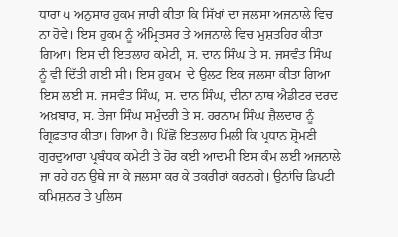ਧਾਰਾ ੫ ਅਨੁਸਾਰ ਹੁਕਮ ਜਾਰੀ ਕੀਤਾ ਕਿ ਸਿੱਖਾਂ ਦਾ ਜਲਸਾ ਅਜਨਾਲੇ ਵਿਚ ਨਾ ਹੋਵੇ। ਇਸ ਹੁਕਮ ਨੂੰ ਅੰਮ੍ਰਿਤਸਰ ਤੇ ਅਜਨਾਲੇ ਵਿਚ ਮੁਸ਼ਤਹਿਰ ਕੀਤਾ ਗਿਆ। ਇਸ ਦੀ ਇਤਲਾਹ ਕਮੇਟੀ, ਸ. ਦਾਨ ਸਿੰਘ ਤੇ ਸ. ਜਸਵੰਤ ਸਿੰਘ ਨੂੰ ਵੀ ਦਿੱਤੀ ਗਈ ਸੀ। ਇਸ ਹੁਕਮ  ਦੇ ਉਲਟ ਇਕ ਜਲਸਾ ਕੀਤਾ ਗਿਆ ਇਸ ਲਈ ਸ. ਜਸਵੰਤ ਸਿੰਘ, ਸ. ਦਾਨ ਸਿੰਘ, ਦੀਨਾ ਨਾਥ ਐਡੀਟਰ ਦਰਦ ਅਖ਼ਬਾਰ, ਸ. ਤੇਜਾ ਸਿੰਘ ਸਮੁੰਦਰੀ ਤੇ ਸ. ਹਰਨਾਮ ਸਿੰਘ ਜ਼ੈਲਦਾਰ ਨੂੰ ਗ੍ਰਿਫ਼ਤਾਰ ਕੀਤਾ। ਗਿਆ ਹੈ। ਪਿੱਛੋਂ ਇਤਲਾਹ ਮਿਲੀ ਕਿ ਪ੍ਰਧਾਨ ਸ਼੍ਰੋਮਣੀ ਗੁਰਦੁਆਰਾ ਪ੍ਰਬੰਧਕ ਕਮੇਟੀ ਤੇ ਹੋਰ ਕਈ ਆਦਮੀ ਇਸ ਕੰਮ ਲਈ ਅਜਨਾਲੇ ਜਾ ਰਹੇ ਹਨ ਉਥੇ ਜਾ ਕੇ ਜਲਸਾ ਕਰ ਕੇ ਤਕਰੀਰਾਂ ਕਰਨਗੇ। ਉਨਾਂਚਿ ਡਿਪਟੀ ਕਮਿਸ਼ਨਰ ਤੇ ਪੁਲਿਸ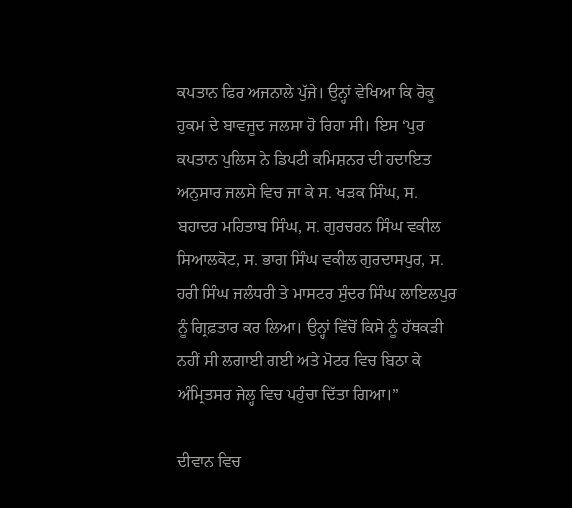ਕਪਤਾਨ ਫਿਰ ਅਜਨਾਲੇ ਪੁੱਜੇ। ਉਨ੍ਹਾਂ ਵੇਖਿਆ ਕਿ ਰੋਕੂ ਹੁਕਮ ਦੇ ਬਾਵਜੂਦ ਜਲਸਾ ਹੋ ਰਿਹਾ ਸੀ। ਇਸ ‘ਪੁਰ ਕਪਤਾਨ ਪੁਲਿਸ ਨੇ ਡਿਪਟੀ ਕਮਿਸ਼ਨਰ ਦੀ ਹਦਾਇਤ ਅਨੁਸਾਰ ਜਲਸੇ ਵਿਚ ਜਾ ਕੇ ਸ. ਖੜਕ ਸਿੰਘ, ਸ. ਬਹਾਦਰ ਮਹਿਤਾਬ ਸਿੰਘ, ਸ. ਗੁਰਚਰਨ ਸਿੰਘ ਵਕੀਲ ਸਿਆਲਕੋਟ, ਸ. ਭਾਗ ਸਿੰਘ ਵਕੀਲ ਗੁਰਦਾਸਪੁਰ, ਸ. ਹਰੀ ਸਿੰਘ ਜਲੰਧਰੀ ਤੇ ਮਾਸਟਰ ਸੁੰਦਰ ਸਿੰਘ ਲਾਇਲਪੁਰ ਨੂੰ ਗ੍ਰਿਫ਼ਤਾਰ ਕਰ ਲਿਆ। ਉਨ੍ਹਾਂ ਵਿੱਚੋਂ ਕਿਸੇ ਨੂੰ ਹੱਥਕੜੀ ਨਹੀਂ ਸੀ ਲਗਾਈ ਗਈ ਅਤੇ ਮੋਟਰ ਵਿਚ ਬਿਠਾ ਕੇ ਅੰਮ੍ਰਿਤਸਰ ਜੇਲ੍ਹ ਵਿਚ ਪਹੁੰਚਾ ਦਿੱਤਾ ਗਿਆ।”

ਦੀਵਾਨ ਵਿਚ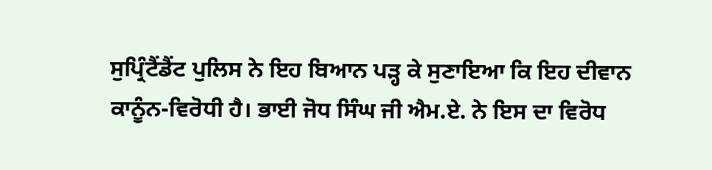ਸੁਪ੍ਰਿੰਟੈਂਡੈਂਟ ਪੁਲਿਸ ਨੇ ਇਹ ਬਿਆਨ ਪੜ੍ਹ ਕੇ ਸੁਣਾਇਆ ਕਿ ਇਹ ਦੀਵਾਨ ਕਾਨੂੰਨ-ਵਿਰੋਧੀ ਹੈ। ਭਾਈ ਜੋਧ ਸਿੰਘ ਜੀ ਐਮ.ਏ. ਨੇ ਇਸ ਦਾ ਵਿਰੋਧ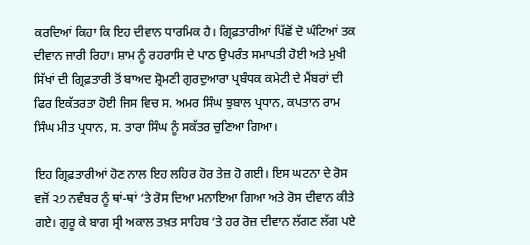ਕਰਦਿਆਂ ਕਿਹਾ ਕਿ ਇਹ ਦੀਵਾਨ ਧਾਰਮਿਕ ਹੈ। ਗ੍ਰਿਫ਼ਤਾਰੀਆਂ ਪਿੱਛੋਂ ਦੋ ਘੰਟਿਆਂ ਤਕ ਦੀਵਾਨ ਜਾਰੀ ਰਿਹਾ। ਸ਼ਾਮ ਨੂੰ ਰਹਰਾਸਿ ਦੇ ਪਾਠ ਉਪਰੰਤ ਸਮਾਪਤੀ ਹੋਈ ਅਤੇ ਮੁਖੀ ਸਿੱਖਾਂ ਦੀ ਗ੍ਰਿਫ਼ਤਾਰੀ ਤੋਂ ਬਾਅਦ ਸ਼੍ਰੋਮਣੀ ਗੁਰਦੁਆਰਾ ਪ੍ਰਬੰਧਕ ਕਮੇਟੀ ਦੇ ਮੈਂਬਰਾਂ ਦੀ ਫਿਰ ਇਕੱਤਰਤਾ ਹੋਈ ਜਿਸ ਵਿਚ ਸ. ਅਮਰ ਸਿੰਘ ਝੁਬਾਲ ਪ੍ਰਧਾਨ, ਕਪਤਾਨ ਰਾਮ ਸਿੰਘ ਮੀਤ ਪ੍ਰਧਾਨ, ਸ. ਤਾਰਾ ਸਿੰਘ ਨੂੰ ਸਕੱਤਰ ਚੁਣਿਆ ਗਿਆ।

ਇਹ ਗ੍ਰਿਫ਼ਤਾਰੀਆਂ ਹੋਣ ਨਾਲ ਇਹ ਲਹਿਰ ਹੋਰ ਤੇਜ਼ ਹੋ ਗਈ। ਇਸ ਘਟਨਾ ਦੇ ਰੋਸ ਵਜੋਂ ੨੭ ਨਵੰਬਰ ਨੂੰ ਥਾਂ-ਥਾਂ ‘ਤੇ ਰੋਸ ਦਿਆ ਮਨਾਇਆ ਗਿਆ ਅਤੇ ਰੋਸ ਦੀਵਾਨ ਕੀਤੇ ਗਏ। ਗੁਰੂ ਕੇ ਬਾਗ ਸ੍ਰੀ ਅਕਾਲ ਤਖ਼ਤ ਸਾਹਿਬ ‘ਤੇ ਹਰ ਰੋਜ਼ ਦੀਵਾਨ ਲੱਗਣ ਲੱਗ ਪਏ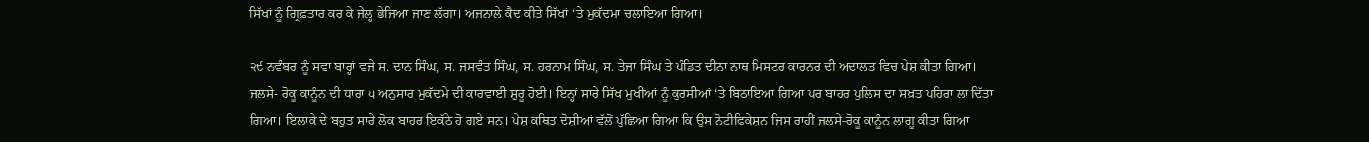ਸਿੱਖਾਂ ਨੂੰ ਗ੍ਰਿਫ਼ਤਾਰ ਕਰ ਕੇ ਜੇਲ੍ਹ ਭੇਜਿਆ ਜਾਣ ਲੱਗਾ। ਅਜਨਾਲੇ ਕੈਦ ਕੀਤੇ ਸਿੱਖਾਂ ‘ਤੇ ਮੁਕੱਦਮਾ ਚਲਾਇਆ ਗਿਆ।

੨੯ ਨਵੰਬਰ ਨੂੰ ਸਵਾ ਬਾਰ੍ਹਾਂ ਵਜੇ ਸ. ਦਾਨ ਸਿੰਘ, ਸ. ਜਸਵੰਤ ਸਿੰਘ, ਸ. ਹਰਨਾਮ ਸਿੰਘ, ਸ. ਤੇਜਾ ਸਿੰਘ ਤੇ ਪੰਡਿਤ ਦੀਨਾ ਨਾਥ ਮਿਸਟਰ ਕਾਰਨਰ ਦੀ ਅਦਾਲਤ ਵਿਚ ਪੇਸ਼ ਕੀਤਾ ਗਿਆ। ਜਲਸੇ- ਰੋਕੂ ਕਾਨੂੰਨ ਦੀ ਧਾਰਾ ੫ ਅਨੁਸਾਰ ਮੁਕੱਦਮੇ ਦੀ ਕਾਰਵਾਈ ਸ਼ੁਰੂ ਹੋਈ। ਇਨ੍ਹਾਂ ਸਾਰੇ ਸਿੱਖ ਮੁਖੀਆਂ ਨੂੰ ਕੁਰਸੀਆਂ ‘ਤੇ ਬਿਠਾਇਆ ਗਿਆ ਪਰ ਬਾਹਰ ਪੁਲਿਸ ਦਾ ਸਖ਼ਤ ਪਹਿਰਾ ਲਾ ਦਿੱਤਾ ਗਿਆ। ਇਲਾਕੇ ਦੇ ਬਹੁਤ ਸਾਰੇ ਲੋਕ ਬਾਹਰ ਇਕੱਠੇ ਹੋ ਗਏ ਸਨ। ਪੇਸ਼ ਕਥਿਤ ਦੋਸ਼ੀਆਂ ਵੱਲੋਂ ਪੁੱਛਿਆ ਗਿਆ ਕਿ ਉਸ ਨੋਟੀਫਿਕੇਸ਼ਨ ਜਿਸ ਰਾਹੀਂ ਜਲਸੇ-ਰੋਕੂ ਕਾਨੂੰਨ ਲਾਗੂ ਕੀਤਾ ਗਿਆ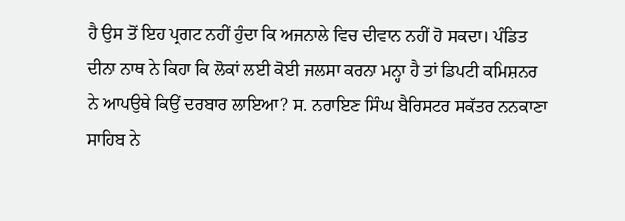ਹੈ ਉਸ ਤੋਂ ਇਹ ਪ੍ਰਗਟ ਨਹੀਂ ਹੁੰਦਾ ਕਿ ਅਜਨਾਲੇ ਵਿਚ ਦੀਵਾਨ ਨਹੀਂ ਹੋ ਸਕਦਾ। ਪੰਡਿਤ ਦੀਨਾ ਨਾਥ ਨੇ ਕਿਹਾ ਕਿ ਲੋਕਾਂ ਲਈ ਕੋਈ ਜਲਸਾ ਕਰਨਾ ਮਨ੍ਹਾ ਹੈ ਤਾਂ ਡਿਪਟੀ ਕਮਿਸ਼ਨਰ ਨੇ ਆਪਉਥੇ ਕਿਉਂ ਦਰਬਾਰ ਲਾਇਆ? ਸ. ਨਰਾਇਣ ਸਿੰਘ ਬੈਰਿਸਟਰ ਸਕੱਤਰ ਨਨਕਾਣਾ ਸਾਹਿਬ ਨੇ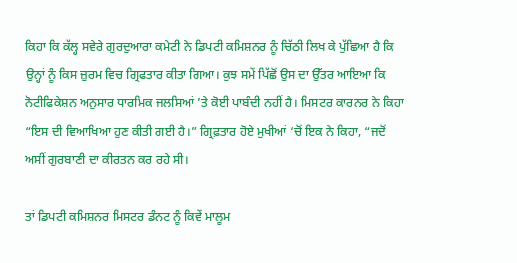ਕਿਹਾ ਕਿ ਕੱਲ੍ਹ ਸਵੇਰੇ ਗੁਰਦੁਆਰਾ ਕਮੇਟੀ ਨੇ ਡਿਪਟੀ ਕਮਿਸ਼ਨਰ ਨੂੰ ਚਿੱਠੀ ਲਿਖ ਕੇ ਪੁੱਛਿਆ ਹੈ ਕਿ ਉਨ੍ਹਾਂ ਨੂੰ ਕਿਸ ਜ਼ੁਰਮ ਵਿਚ ਗ੍ਰਿਫਤਾਰ ਕੀਤਾ ਗਿਆ। ਕੁਝ ਸਮੇਂ ਪਿੱਛੋਂ ਉਸ ਦਾ ਉੱਤਰ ਆਇਆ ਕਿ ਨੋਟੀਫਿਕੇਸ਼ਨ ਅਨੁਸਾਰ ਧਾਰਮਿਕ ਜਲਸਿਆਂ ’ਤੇ ਕੋਈ ਪਾਬੰਦੀ ਨਹੀਂ ਹੈ। ਮਿਸਟਰ ਕਾਰਨਰ ਨੇ ਕਿਹਾ “ਇਸ ਦੀ ਵਿਆਖਿਆ ਹੁਣ ਕੀਤੀ ਗਈ ਹੈ।” ਗ੍ਰਿਫ਼ਤਾਰ ਹੋਏ ਮੁਖੀਆਂ ‘ਚੋਂ ਇਕ ਨੇ ਕਿਹਾ, “ਜਦੋਂ ਅਸੀਂ ਗੁਰਬਾਣੀ ਦਾ ਕੀਰਤਨ ਕਰ ਰਹੇ ਸੀ।

ਤਾਂ ਡਿਪਟੀ ਕਮਿਸ਼ਨਰ ਮਿਸਟਰ ਡੰਨਟ ਨੂੰ ਕਿਵੇਂ ਮਾਲੂਮ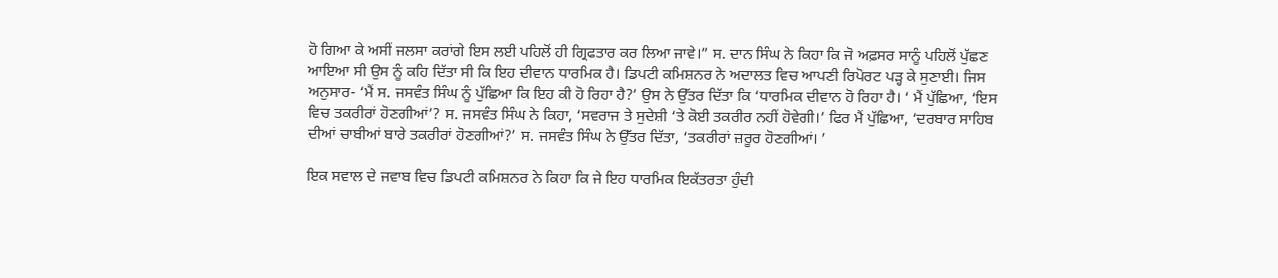ਹੋ ਗਿਆ ਕੇ ਅਸੀਂ ਜਲਸਾ ਕਰਾਂਗੇ ਇਸ ਲਈ ਪਹਿਲੋਂ ਹੀ ਗ੍ਰਿਫਤਾਰ ਕਰ ਲਿਆ ਜਾਵੇ।” ਸ. ਦਾਨ ਸਿੰਘ ਨੇ ਕਿਹਾ ਕਿ ਜੋ ਅਫ਼ਸਰ ਸਾਨੂੰ ਪਹਿਲੋਂ ਪੁੱਛਣ ਆਇਆ ਸੀ ਉਸ ਨੂੰ ਕਹਿ ਦਿੱਤਾ ਸੀ ਕਿ ਇਹ ਦੀਵਾਨ ਧਾਰਮਿਕ ਹੈ। ਡਿਪਟੀ ਕਮਿਸ਼ਨਰ ਨੇ ਅਦਾਲਤ ਵਿਚ ਆਪਣੀ ਰਿਪੋਰਟ ਪੜ੍ਹ ਕੇ ਸੁਣਾਈ। ਜਿਸ ਅਨੁਸਾਰ- ‘ਮੈਂ ਸ. ਜਸਵੰਤ ਸਿੰਘ ਨੂੰ ਪੁੱਛਿਆ ਕਿ ਇਹ ਕੀ ਹੋ ਰਿਹਾ ਹੈ?’ ਉਸ ਨੇ ਉੱਤਰ ਦਿੱਤਾ ਕਿ ‘ਧਾਰਮਿਕ ਦੀਵਾਨ ਹੋ ਰਿਹਾ ਹੈ। ‘ ਮੈਂ ਪੁੱਛਿਆ, ‘ਇਸ ਵਿਚ ਤਕਰੀਰਾਂ ਹੋਣਗੀਆਂ’? ਸ. ਜਸਵੰਤ ਸਿੰਘ ਨੇ ਕਿਹਾ, ‘ਸਵਰਾਜ ਤੇ ਸੁਦੇਸ਼ੀ ‘ਤੇ ਕੋਈ ਤਕਰੀਰ ਨਹੀਂ ਹੋਵੇਗੀ।’ ਫਿਰ ਮੈਂ ਪੁੱਛਿਆ, ‘ਦਰਬਾਰ ਸਾਹਿਬ ਦੀਆਂ ਚਾਬੀਆਂ ਬਾਰੇ ਤਕਰੀਰਾਂ ਹੋਣਗੀਆਂ?’ ਸ. ਜਸਵੰਤ ਸਿੰਘ ਨੇ ਉੱਤਰ ਦਿੱਤਾ, ‘ਤਕਰੀਰਾਂ ਜ਼ਰੂਰ ਹੋਣਗੀਆਂ। ’

ਇਕ ਸਵਾਲ ਦੇ ਜਵਾਬ ਵਿਚ ਡਿਪਟੀ ਕਮਿਸ਼ਨਰ ਨੇ ਕਿਹਾ ਕਿ ਜੇ ਇਹ ਧਾਰਮਿਕ ਇਕੱਤਰਤਾ ਹੁੰਦੀ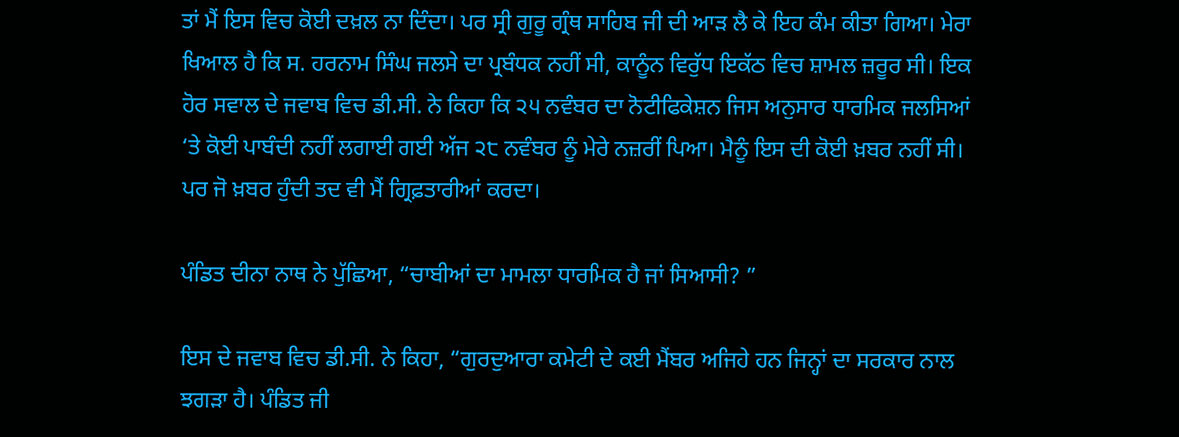ਤਾਂ ਮੈਂ ਇਸ ਵਿਚ ਕੋਈ ਦਖ਼ਲ ਨਾ ਦਿੰਦਾ। ਪਰ ਸ੍ਰੀ ਗੁਰੂ ਗ੍ਰੰਥ ਸਾਹਿਬ ਜੀ ਦੀ ਆੜ ਲੈ ਕੇ ਇਹ ਕੰਮ ਕੀਤਾ ਗਿਆ। ਮੇਰਾ ਖਿਆਲ ਹੈ ਕਿ ਸ. ਹਰਨਾਮ ਸਿੰਘ ਜਲਸੇ ਦਾ ਪ੍ਰਬੰਧਕ ਨਹੀਂ ਸੀ, ਕਾਨੂੰਨ ਵਿਰੁੱਧ ਇਕੱਠ ਵਿਚ ਸ਼ਾਮਲ ਜ਼ਰੂਰ ਸੀ। ਇਕ ਹੋਰ ਸਵਾਲ ਦੇ ਜਵਾਬ ਵਿਚ ਡੀ.ਸੀ. ਨੇ ਕਿਹਾ ਕਿ ੨੫ ਨਵੰਬਰ ਦਾ ਨੋਟੀਫਿਕੇਸ਼ਨ ਜਿਸ ਅਨੁਸਾਰ ਧਾਰਮਿਕ ਜਲਸਿਆਂ ‘ਤੇ ਕੋਈ ਪਾਬੰਦੀ ਨਹੀਂ ਲਗਾਈ ਗਈ ਅੱਜ ੨੮ ਨਵੰਬਰ ਨੂੰ ਮੇਰੇ ਨਜ਼ਰੀਂ ਪਿਆ। ਮੈਨੂੰ ਇਸ ਦੀ ਕੋਈ ਖ਼ਬਰ ਨਹੀਂ ਸੀ। ਪਰ ਜੋ ਖ਼ਬਰ ਹੁੰਦੀ ਤਦ ਵੀ ਮੈਂ ਗ੍ਰਿਫ਼ਤਾਰੀਆਂ ਕਰਦਾ।

ਪੰਡਿਤ ਦੀਨਾ ਨਾਥ ਨੇ ਪੁੱਛਿਆ, “ਚਾਬੀਆਂ ਦਾ ਮਾਮਲਾ ਧਾਰਮਿਕ ਹੈ ਜਾਂ ਸਿਆਸੀ? ”

ਇਸ ਦੇ ਜਵਾਬ ਵਿਚ ਡੀ.ਸੀ. ਨੇ ਕਿਹਾ, “ਗੁਰਦੁਆਰਾ ਕਮੇਟੀ ਦੇ ਕਈ ਮੈਂਬਰ ਅਜਿਹੇ ਹਨ ਜਿਨ੍ਹਾਂ ਦਾ ਸਰਕਾਰ ਨਾਲ ਝਗੜਾ ਹੈ। ਪੰਡਿਤ ਜੀ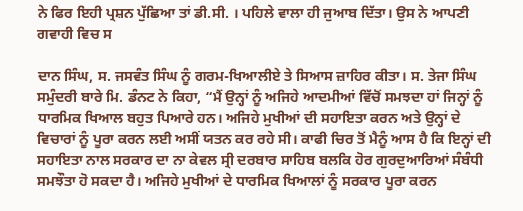ਨੇ ਫਿਰ ਇਹੀ ਪ੍ਰਸ਼ਨ ਪੁੱਛਿਆ ਤਾਂ ਡੀ.ਸੀ. । ਪਹਿਲੇ ਵਾਲਾ ਹੀ ਜੁਆਬ ਦਿੱਤਾ। ਉਸ ਨੇ ਆਪਣੀ ਗਵਾਹੀ ਵਿਚ ਸ

ਦਾਨ ਸਿੰਘ, ਸ. ਜਸਵੰਤ ਸਿੰਘ ਨੂੰ ਗਰਮ-ਖਿਆਲੀਏ ਤੇ ਸਿਆਸ ਜ਼ਾਹਿਰ ਕੀਤਾ। ਸ. ਤੇਜਾ ਸਿੰਘ ਸਮੁੰਦਰੀ ਬਾਰੇ ਮਿ. ਡੰਨਟ ਨੇ ਕਿਹਾ, “ਮੈਂ ਉਨ੍ਹਾਂ ਨੂੰ ਅਜਿਹੇ ਆਦਮੀਆਂ ਵਿੱਚੋਂ ਸਮਝਦਾ ਹਾਂ ਜਿਨ੍ਹਾਂ ਨੂੰ ਧਾਰਮਿਕ ਖਿਆਲ ਬਹੁਤ ਪਿਆਰੇ ਹਨ। ਅਜਿਹੇ ਮੁਖੀਆਂ ਦੀ ਸਹਾਇਤਾ ਕਰਨ ਅਤੇ ਉਨ੍ਹਾਂ ਦੇ ਵਿਚਾਰਾਂ ਨੂੰ ਪੂਰਾ ਕਰਨ ਲਈ ਅਸੀਂ ਯਤਨ ਕਰ ਰਹੇ ਸੀ। ਕਾਫੀ ਚਿਰ ਤੋਂ ਮੈਨੂੰ ਆਸ ਹੈ ਕਿ ਇਨ੍ਹਾਂ ਦੀ ਸਹਾਇਤਾ ਨਾਲ ਸਰਕਾਰ ਦਾ ਨਾ ਕੇਵਲ ਸ੍ਰੀ ਦਰਬਾਰ ਸਾਹਿਬ ਬਲਕਿ ਹੋਰ ਗੁਰਦੁਆਰਿਆਂ ਸੰਬੰਧੀ ਸਮਝੌਤਾ ਹੋ ਸਕਦਾ ਹੈ। ਅਜਿਹੇ ਮੁਖੀਆਂ ਦੇ ਧਾਰਮਿਕ ਖਿਆਲਾਂ ਨੂੰ ਸਰਕਾਰ ਪੂਰਾ ਕਰਨ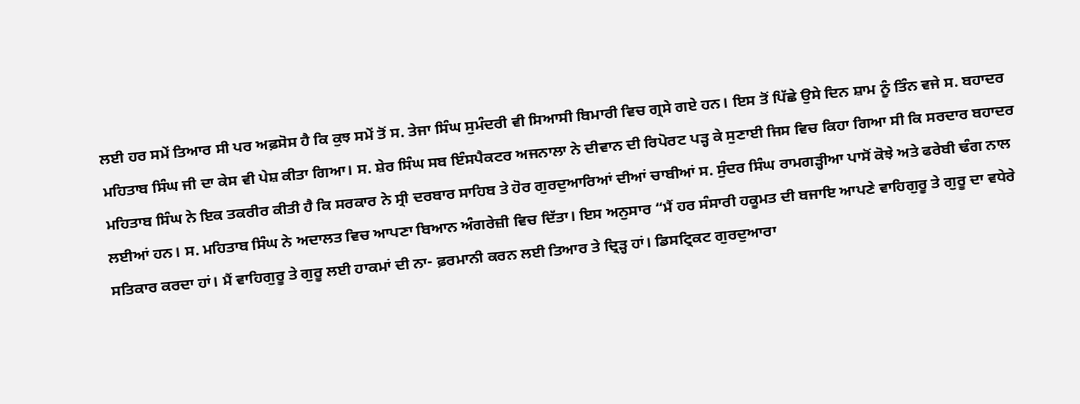ਲਈ ਹਰ ਸਮੇਂ ਤਿਆਰ ਸੀ ਪਰ ਅਫ਼ਸੋਸ ਹੈ ਕਿ ਕੁਝ ਸਮੇਂ ਤੋਂ ਸ. ਤੇਜਾ ਸਿੰਘ ਸੁਮੰਦਰੀ ਵੀ ਸਿਆਸੀ ਬਿਮਾਰੀ ਵਿਚ ਗ੍ਰਸੇ ਗਏ ਹਨ। ਇਸ ਤੋਂ ਪਿੱਛੇ ਉਸੇ ਦਿਨ ਸ਼ਾਮ ਨੂੰ ਤਿੰਨ ਵਜੇ ਸ. ਬਹਾਦਰ ਮਹਿਤਾਬ ਸਿੰਘ ਜੀ ਦਾ ਕੇਸ ਵੀ ਪੇਸ਼ ਕੀਤਾ ਗਿਆ। ਸ. ਸ਼ੇਰ ਸਿੰਘ ਸਬ ਇੰਸਪੈਕਟਰ ਅਜਨਾਲਾ ਨੇ ਦੀਵਾਨ ਦੀ ਰਿਪੋਰਟ ਪੜ੍ਹ ਕੇ ਸੁਣਾਈ ਜਿਸ ਵਿਚ ਕਿਹਾ ਗਿਆ ਸੀ ਕਿ ਸਰਦਾਰ ਬਹਾਦਰ ਮਹਿਤਾਬ ਸਿੰਘ ਨੇ ਇਕ ਤਕਰੀਰ ਕੀਤੀ ਹੈ ਕਿ ਸਰਕਾਰ ਨੇ ਸ੍ਰੀ ਦਰਬਾਰ ਸਾਹਿਬ ਤੇ ਹੋਰ ਗੁਰਦੁਆਰਿਆਂ ਦੀਆਂ ਚਾਬੀਆਂ ਸ. ਸੁੰਦਰ ਸਿੰਘ ਰਾਮਗੜ੍ਹੀਆ ਪਾਸੋਂ ਕੋਝੇ ਅਤੇ ਫਰੇਬੀ ਢੰਗ ਨਾਲ ਲਈਆਂ ਹਨ। ਸ. ਮਹਿਤਾਬ ਸਿੰਘ ਨੇ ਅਦਾਲਤ ਵਿਚ ਆਪਣਾ ਬਿਆਨ ਅੰਗਰੇਜ਼ੀ ਵਿਚ ਦਿੱਤਾ। ਇਸ ਅਨੁਸਾਰ “ਮੈਂ ਹਰ ਸੰਸਾਰੀ ਹਕੂਮਤ ਦੀ ਬਜਾਇ ਆਪਣੇ ਵਾਹਿਗੁਰੂ ਤੇ ਗੁਰੂ ਦਾ ਵਧੇਰੇ ਸਤਿਕਾਰ ਕਰਦਾ ਹਾਂ। ਮੈਂ ਵਾਹਿਗੁਰੂ ਤੇ ਗੁਰੂ ਲਈ ਹਾਕਮਾਂ ਦੀ ਨਾ- ਫ਼ਰਮਾਨੀ ਕਰਨ ਲਈ ਤਿਆਰ ਤੇ ਦ੍ਰਿੜ੍ਹ ਹਾਂ। ਡਿਸਟ੍ਰਿਕਟ ਗੁਰਦੁਆਰਾ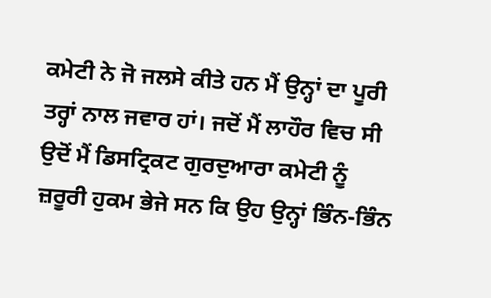ਕਮੇਟੀ ਨੇ ਜੋ ਜਲਸੇ ਕੀਤੇ ਹਨ ਮੈਂ ਉਨ੍ਹਾਂ ਦਾ ਪੂਰੀ ਤਰ੍ਹਾਂ ਨਾਲ ਜਵਾਰ ਹਾਂ। ਜਦੋਂ ਮੈਂ ਲਾਹੌਰ ਵਿਚ ਸੀ ਉਦੋਂ ਮੈਂ ਡਿਸਟ੍ਰਿਕਟ ਗੁਰਦੁਆਰਾ ਕਮੇਟੀ ਨੂੰ ਜ਼ਰੂਰੀ ਹੁਕਮ ਭੇਜੇ ਸਨ ਕਿ ਉਹ ਉਨ੍ਹਾਂ ਭਿੰਨ-ਭਿੰਨ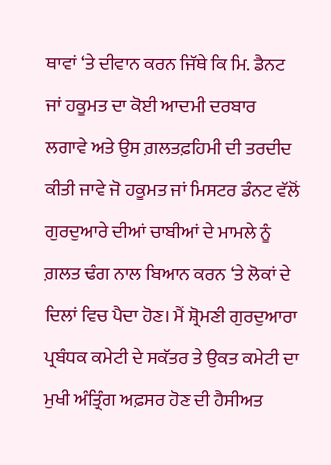ਥਾਵਾਂ ‘ਤੇ ਦੀਵਾਨ ਕਰਨ ਜਿੱਥੇ ਕਿ ਮਿ. ਡੈਨਟ ਜਾਂ ਹਕੂਮਤ ਦਾ ਕੋਈ ਆਦਮੀ ਦਰਬਾਰ ਲਗਾਵੇ ਅਤੇ ਉਸ ਗ਼ਲਤਫ਼ਹਿਮੀ ਦੀ ਤਰਦੀਦ ਕੀਤੀ ਜਾਵੇ ਜੋ ਹਕੂਮਤ ਜਾਂ ਮਿਸਟਰ ਡੰਨਟ ਵੱਲੋਂ ਗੁਰਦੁਆਰੇ ਦੀਆਂ ਚਾਬੀਆਂ ਦੇ ਮਾਮਲੇ ਨੂੰ ਗ਼ਲਤ ਢੰਗ ਨਾਲ ਬਿਆਨ ਕਰਨ ‘ਤੇ ਲੋਕਾਂ ਦੇ ਦਿਲਾਂ ਵਿਚ ਪੈਦਾ ਹੋਣ। ਮੈਂ ਸ਼੍ਰੋਮਣੀ ਗੁਰਦੁਆਰਾ ਪ੍ਰਬੰਧਕ ਕਮੇਟੀ ਦੇ ਸਕੱਤਰ ਤੇ ਉਕਤ ਕਮੇਟੀ ਦਾ ਮੁਖੀ ਅੰਤ੍ਰਿੰਗ ਅਫ਼ਸਰ ਹੋਣ ਦੀ ਹੈਸੀਅਤ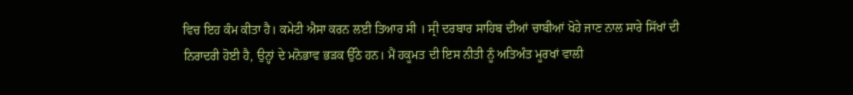ਵਿਚ ਇਹ ਕੰਮ ਕੀਤਾ ਹੈ। ਕਮੇਟੀ ਐਸਾ ਕਰਨ ਲਈ ਤਿਆਰ ਸੀ । ਸ੍ਰੀ ਦਰਬਾਰ ਸਾਹਿਬ ਦੀਆਂ ਚਾਬੀਆਂ ਖੋਹੇ ਜਾਣ ਨਾਲ ਸਾਰੇ ਸਿੱਖਾਂ ਦੀ ਨਿਰਾਦਰੀ ਹੋਈ ਹੈ, ਉਨ੍ਹਾਂ ਦੇ ਮਨੋਭਾਵ ਭੜਕ ਉੱਠੇ ਹਨ। ਮੈਂ ਹਕੂਮਤ ਦੀ ਇਸ ਨੀਤੀ ਨੂੰ ਅਤਿਅੰਤ ਮੂਰਖਾਂ ਵਾਲੀ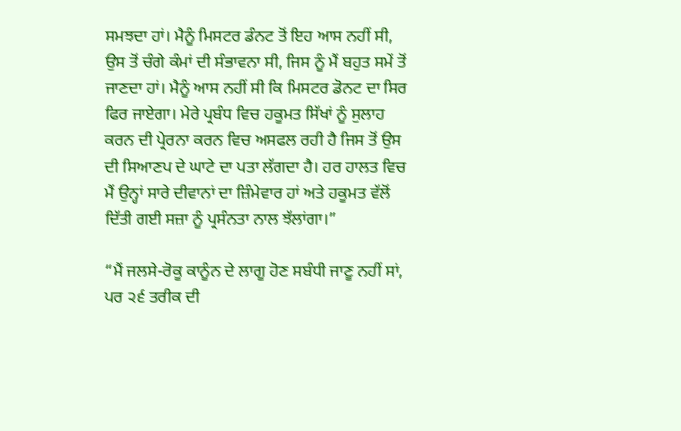ਸਮਝਦਾ ਹਾਂ। ਮੈਨੂੰ ਮਿਸਟਰ ਡੰਨਟ ਤੋਂ ਇਹ ਆਸ ਨਹੀਂ ਸੀ, ਉਸ ਤੋਂ ਚੰਗੇ ਕੰਮਾਂ ਦੀ ਸੰਭਾਵਨਾ ਸੀ, ਜਿਸ ਨੂੰ ਮੈਂ ਬਹੁਤ ਸਮੇਂ ਤੋਂ ਜਾਣਦਾ ਹਾਂ। ਮੈਨੂੰ ਆਸ ਨਹੀਂ ਸੀ ਕਿ ਮਿਸਟਰ ਡੋਨਟ ਦਾ ਸਿਰ ਫਿਰ ਜਾਏਗਾ। ਮੇਰੇ ਪ੍ਰਬੰਧ ਵਿਚ ਹਕੂਮਤ ਸਿੱਖਾਂ ਨੂੰ ਸੁਲਾਹ ਕਰਨ ਦੀ ਪ੍ਰੇਰਨਾ ਕਰਨ ਵਿਚ ਅਸਫਲ ਰਹੀ ਹੈ ਜਿਸ ਤੋਂ ਉਸ ਦੀ ਸਿਆਣਪ ਦੇ ਘਾਟੇ ਦਾ ਪਤਾ ਲੱਗਦਾ ਹੈ। ਹਰ ਹਾਲਤ ਵਿਚ ਮੈਂ ਉਨ੍ਹਾਂ ਸਾਰੇ ਦੀਵਾਨਾਂ ਦਾ ਜ਼ਿੰਮੇਵਾਰ ਹਾਂ ਅਤੇ ਹਕੂਮਤ ਵੱਲੋਂ ਦਿੱਤੀ ਗਈ ਸਜ਼ਾ ਨੂੰ ਪ੍ਰਸੰਨਤਾ ਨਾਲ ਝੱਲਾਂਗਾ।”

“ਮੈਂ ਜਲਸੇ-ਰੋਕੂ ਕਾਨੂੰਨ ਦੇ ਲਾਗੂ ਹੋਣ ਸਬੰਧੀ ਜਾਣੂ ਨਹੀਂ ਸਾਂ, ਪਰ ੨੬ ਤਰੀਕ ਦੀ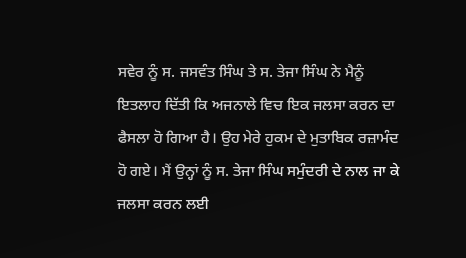ਸਵੇਰ ਨੂੰ ਸ. ਜਸਵੰਤ ਸਿੰਘ ਤੇ ਸ. ਤੇਜਾ ਸਿੰਘ ਨੇ ਮੈਨੂੰ ਇਤਲਾਹ ਦਿੱਤੀ ਕਿ ਅਜਨਾਲੇ ਵਿਚ ਇਕ ਜਲਸਾ ਕਰਨ ਦਾ ਫੈਸਲਾ ਹੋ ਗਿਆ ਹੈ। ਉਹ ਮੇਰੇ ਹੁਕਮ ਦੇ ਮੁਤਾਬਿਕ ਰਜ਼ਾਮੰਦ ਹੋ ਗਏ। ਮੈਂ ਉਨ੍ਹਾਂ ਨੂੰ ਸ. ਤੇਜਾ ਸਿੰਘ ਸਮੁੰਦਰੀ ਦੇ ਨਾਲ ਜਾ ਕੇ ਜਲਸਾ ਕਰਨ ਲਈ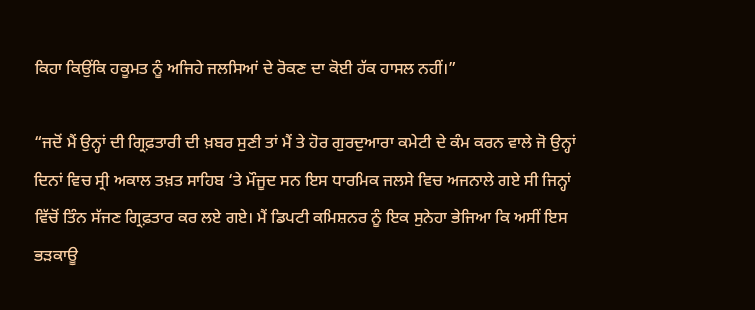ਕਿਹਾ ਕਿਉਂਕਿ ਹਕੂਮਤ ਨੂੰ ਅਜਿਹੇ ਜਲਸਿਆਂ ਦੇ ਰੋਕਣ ਦਾ ਕੋਈ ਹੱਕ ਹਾਸਲ ਨਹੀਂ।”

“ਜਦੋਂ ਮੈਂ ਉਨ੍ਹਾਂ ਦੀ ਗ੍ਰਿਫ਼ਤਾਰੀ ਦੀ ਖ਼ਬਰ ਸੁਣੀ ਤਾਂ ਮੈਂ ਤੇ ਹੋਰ ਗੁਰਦੁਆਰਾ ਕਮੇਟੀ ਦੇ ਕੰਮ ਕਰਨ ਵਾਲੇ ਜੋ ਉਨ੍ਹਾਂ ਦਿਨਾਂ ਵਿਚ ਸ੍ਰੀ ਅਕਾਲ ਤਖ਼ਤ ਸਾਹਿਬ ‘ਤੇ ਮੌਜੂਦ ਸਨ ਇਸ ਧਾਰਮਿਕ ਜਲਸੇ ਵਿਚ ਅਜਨਾਲੇ ਗਏ ਸੀ ਜਿਨ੍ਹਾਂ ਵਿੱਚੋਂ ਤਿੰਨ ਸੱਜਣ ਗ੍ਰਿਫ਼ਤਾਰ ਕਰ ਲਏ ਗਏ। ਮੈਂ ਡਿਪਟੀ ਕਮਿਸ਼ਨਰ ਨੂੰ ਇਕ ਸੁਨੇਹਾ ਭੇਜਿਆ ਕਿ ਅਸੀਂ ਇਸ ਭੜਕਾਊ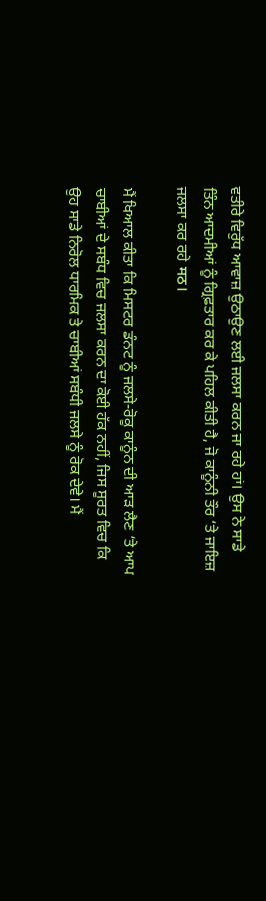ਵਤੀਰੇ ਵਿਰੁੱਧ ਆਵਾਜ਼ ਉਠਾਉਣ ਲਈ ਜਲਸਾ ਕਰਨ ਜਾ ਰਹੇ ਹਾਂ। ਉਸ ਨੇ ਸਾਡੇ ਤਿੰਨ ਆਦਮੀਆਂ ਨੂੰ ਗ੍ਰਿਫ਼ਤਾਰ ਕਰ ਕੇ ਪਹਿਲ ਕੀਤੀ ਹੈ, ਜੋ ਕਾਨੂੰਨੀ ਤੌਰ ‘ਤੇ ਜਾਇਜ਼ ਜਲਸਾ ਕਰ ਰਹੇ मठ।

ਮੈਂ ਖਿਆਲ ਕੀਤਾ ਕਿ ਮਿਸਟਰ ਡੰਨਟ ਨੂੰ ਜਲਸੇ-ਰੋਕੂ ਕਾਨੂੰਨ ਦੀ ਆੜ ਲੈਣ ‘ਤੇ ਆਪ ਚਾਬੀਆਂ ਦੇ ਸਬੰਧ ਵਿਚ ਜਲਸਾ ਕਰਨ ਦਾ ਕੋਈ ਹੱਕ ਨਹੀਂ, ਜਿਸ ਸੂਰਤ ਵਿਚ ਕਿ ਉਹ ਸਾਡੇ ਨਿਰੋਲ ਧਾਰਮਿਕ ਤੇ ਚਾਬੀਆਂ ਸਬੰਧੀ ਜਲਸੇ ਨੂੰ ਰੋਕ ਦੇਵੇ। ਮੈਂ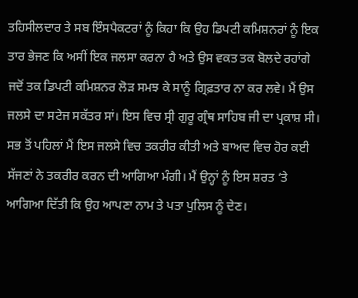ਤਹਿਸੀਲਦਾਰ ਤੇ ਸਬ ਇੰਸਪੈਕਟਰਾਂ ਨੂੰ ਕਿਹਾ ਕਿ ਉਹ ਡਿਪਟੀ ਕਮਿਸ਼ਨਰਾਂ ਨੂੰ ਇਕ ਤਾਰ ਭੇਜਣ ਕਿ ਅਸੀਂ ਇਕ ਜਲਸਾ ਕਰਨਾ ਹੈ ਅਤੇ ਉਸ ਵਕਤ ਤਕ ਬੋਲਦੇ ਰਹਾਂਗੇ ਜਦੋਂ ਤਕ ਡਿਪਟੀ ਕਮਿਸ਼ਨਰ ਲੋੜ ਸਮਝ ਕੇ ਸਾਨੂੰ ਗ੍ਰਿਫ਼ਤਾਰ ਨਾ ਕਰ ਲਵੇ। ਮੈਂ ਉਸ ਜਲਸੇ ਦਾ ਸਟੇਜ ਸਕੱਤਰ ਸਾਂ। ਇਸ ਵਿਚ ਸ੍ਰੀ ਗੁਰੂ ਗ੍ਰੰਥ ਸਾਹਿਬ ਜੀ ਦਾ ਪ੍ਰਕਾਸ਼ ਸੀ। ਸਭ ਤੋਂ ਪਹਿਲਾਂ ਮੈਂ ਇਸ ਜਲਸੇ ਵਿਚ ਤਕਰੀਰ ਕੀਤੀ ਅਤੇ ਬਾਅਦ ਵਿਚ ਹੋਰ ਕਈ ਸੱਜਣਾਂ ਨੇ ਤਕਰੀਰ ਕਰਨ ਦੀ ਆਗਿਆ ਮੰਗੀ। ਮੈਂ ਉਨ੍ਹਾਂ ਨੂੰ ਇਸ ਸ਼ਰਤ ‘ਤੇ ਆਗਿਆ ਦਿੱਤੀ ਕਿ ਉਹ ਆਪਣਾ ਨਾਮ ਤੇ ਪਤਾ ਪੁਲਿਸ ਨੂੰ ਦੇਣ।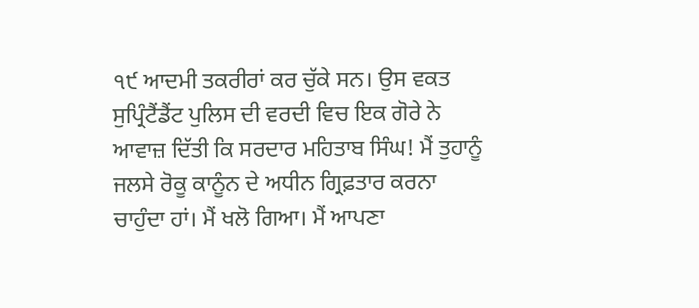੧੯ ਆਦਮੀ ਤਕਰੀਰਾਂ ਕਰ ਚੁੱਕੇ ਸਨ। ਉਸ ਵਕਤ ਸੁਪ੍ਰਿੰਟੈਂਡੈਂਟ ਪੁਲਿਸ ਦੀ ਵਰਦੀ ਵਿਚ ਇਕ ਗੋਰੇ ਨੇ ਆਵਾਜ਼ ਦਿੱਤੀ ਕਿ ਸਰਦਾਰ ਮਹਿਤਾਬ ਸਿੰਘ! ਮੈਂ ਤੁਹਾਨੂੰ ਜਲਸੇ ਰੋਕੂ ਕਾਨੂੰਨ ਦੇ ਅਧੀਨ ਗ੍ਰਿਫ਼ਤਾਰ ਕਰਨਾ ਚਾਹੁੰਦਾ ਹਾਂ। ਮੈਂ ਖਲੋ ਗਿਆ। ਮੈਂ ਆਪਣਾ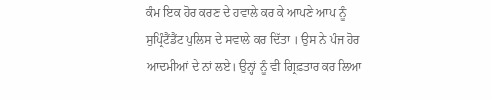ਕੰਮ ਇਕ ਹੋਰ ਕਰਣ ਦੇ ਹਵਾਲੇ ਕਰ ਕੇ ਆਪਣੇ ਆਪ ਨੂੰ ਸੁਪ੍ਰਿੰਟੈਂਡੈਂਟ ਪੁਲਿਸ ਦੇ ਸਵਾਲੇ ਕਰ ਦਿੱਤਾ । ਉਸ ਨੇ ਪੰਜ ਹੋਰ ਆਦਮੀਆਂ ਦੇ ਨਾਂ ਲਏ। ਉਨ੍ਹਾਂ ਨੂੰ ਵੀ ਗ੍ਰਿਫ਼ਤਾਰ ਕਰ ਲਿਆ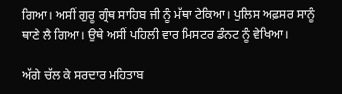ਗਿਆ। ਅਸੀਂ ਗੁਰੂ ਗ੍ਰੰਥ ਸਾਹਿਬ ਜੀ ਨੂੰ ਮੱਥਾ ਟੇਕਿਆ। ਪੁਲਿਸ ਅਫ਼ਸਰ ਸਾਨੂੰ ਥਾਣੇ ਲੈ ਗਿਆ। ਉਥੇ ਅਸੀਂ ਪਹਿਲੀ ਵਾਰ ਮਿਸਟਰ ਡੰਨਟ ਨੂੰ ਵੇਖਿਆ।

ਅੱਗੇ ਚੱਲ ਕੇ ਸਰਦਾਰ ਮਹਿਤਾਬ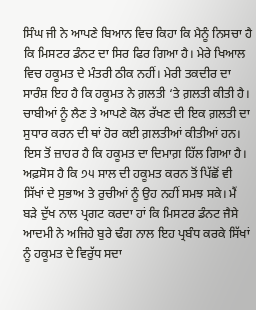ਸਿੰਘ ਜੀ ਨੇ ਆਪਣੇ ਬਿਆਨ ਵਿਚ ਕਿਹਾ ਕਿ ਮੈਨੂੰ ਨਿਸਚਾ ਹੈ ਕਿ ਮਿਸਟਰ ਡੰਨਟ ਦਾ ਸਿਰ ਫਿਰ ਗਿਆ ਹੈ। ਮੇਰੇ ਖਿਆਲ ਵਿਚ ਹਕੂਮਤ ਦੇ ਮੰਤਰੀ ਠੀਕ ਨਹੀਂ। ਮੇਰੀ ਤਕਦੀਰ ਦਾ ਸਾਰੰਸ਼ ਇਹ ਹੈ ਕਿ ਹਕੂਮਤ ਨੇ ਗ਼ਲਤੀ ‘ਤੇ ਗ਼ਲਤੀ ਕੀਤੀ ਹੈ। ਚਾਬੀਆਂ ਨੂੰ ਲੈਣ ਤੇ ਆਪਣੇ ਕੋਲ ਰੱਖਣ ਦੀ ਇਕ ਗ਼ਲਤੀ ਦਾ ਸੁਧਾਰ ਕਰਨ ਦੀ ਥਾਂ ਹੋਰ ਕਈ ਗ਼ਲਤੀਆਂ ਕੀਤੀਆਂ ਹਨ। ਇਸ ਤੋਂ ਜ਼ਾਹਰ ਹੈ ਕਿ ਹਕੂਮਤ ਦਾ ਦਿਮਾਗ਼ ਹਿੱਲ ਗਿਆ ਹੈ। ਅਫ਼ਸੋਸ ਹੈ ਕਿ ੭੫ ਸਾਲ ਦੀ ਹਕੂਮਤ ਕਰਨ ਤੋਂ ਪਿੱਛੋਂ ਵੀ ਸਿੱਖਾਂ ਦੇ ਸੁਭਾਅ ਤੇ ਰੁਚੀਆਂ ਨੂੰ ਉਹ ਨਹੀਂ ਸਮਝ ਸਕੇ। ਮੈਂ ਬੜੇ ਦੁੱਖ ਨਾਲ ਪ੍ਰਗਟ ਕਰਦਾ ਹਾਂ ਕਿ ਮਿਸਟਰ ਡੰਨਟ ਜੈਸੇ ਆਦਮੀ ਨੇ ਅਜਿਹੇ ਬੁਰੇ ਢੰਗ ਨਾਲ ਇਹ ਪ੍ਰਬੰਧ ਕਰਕੇ ਸਿੱਖਾਂ ਨੂੰ ਹਕੂਮਤ ਦੇ ਵਿਰੁੱਧ ਸਦਾ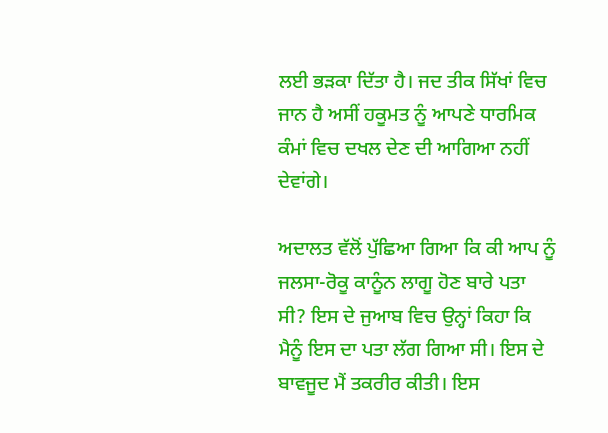ਲਈ ਭੜਕਾ ਦਿੱਤਾ ਹੈ। ਜਦ ਤੀਕ ਸਿੱਖਾਂ ਵਿਚ ਜਾਨ ਹੈ ਅਸੀਂ ਹਕੂਮਤ ਨੂੰ ਆਪਣੇ ਧਾਰਮਿਕ ਕੰਮਾਂ ਵਿਚ ਦਖਲ ਦੇਣ ਦੀ ਆਗਿਆ ਨਹੀਂ ਦੇਵਾਂਗੇ।

ਅਦਾਲਤ ਵੱਲੋਂ ਪੁੱਛਿਆ ਗਿਆ ਕਿ ਕੀ ਆਪ ਨੂੰ ਜਲਸਾ-ਰੋਕੂ ਕਾਨੂੰਨ ਲਾਗੂ ਹੋਣ ਬਾਰੇ ਪਤਾ ਸੀ? ਇਸ ਦੇ ਜੁਆਬ ਵਿਚ ਉਨ੍ਹਾਂ ਕਿਹਾ ਕਿ ਮੈਨੂੰ ਇਸ ਦਾ ਪਤਾ ਲੱਗ ਗਿਆ ਸੀ। ਇਸ ਦੇ ਬਾਵਜੂਦ ਮੈਂ ਤਕਰੀਰ ਕੀਤੀ। ਇਸ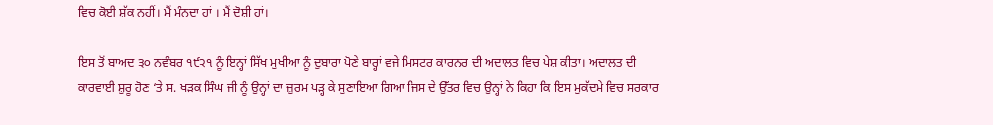ਵਿਚ ਕੋਈ ਸ਼ੱਕ ਨਹੀਂ। ਮੈਂ ਮੰਨਦਾ ਹਾਂ । ਮੈਂ ਦੋਸ਼ੀ ਹਾਂ।

ਇਸ ਤੋਂ ਬਾਅਦ ੩੦ ਨਵੰਬਰ ੧੯੨੧ ਨੂੰ ਇਨ੍ਹਾਂ ਸਿੱਖ ਮੁਖੀਆ ਨੂੰ ਦੁਬਾਰਾ ਪੋਣੇ ਬਾਰ੍ਹਾਂ ਵਜੇ ਮਿਸਟਰ ਕਾਰਨਰ ਦੀ ਅਦਾਲਤ ਵਿਚ ਪੇਸ਼ ਕੀਤਾ। ਅਦਾਲਤ ਦੀ ਕਾਰਵਾਈ ਸ਼ੁਰੂ ਹੋਣ ‘ਤੇ ਸ. ਖੜਕ ਸਿੰਘ ਜੀ ਨੂੰ ਉਨ੍ਹਾਂ ਦਾ ਜ਼ੁਰਮ ਪੜ੍ਹ ਕੇ ਸੁਣਾਇਆ ਗਿਆ ਜਿਸ ਦੇ ਉੱਤਰ ਵਿਚ ਉਨ੍ਹਾਂ ਨੇ ਕਿਹਾ ਕਿ ਇਸ ਮੁਕੱਦਮੇ ਵਿਚ ਸਰਕਾਰ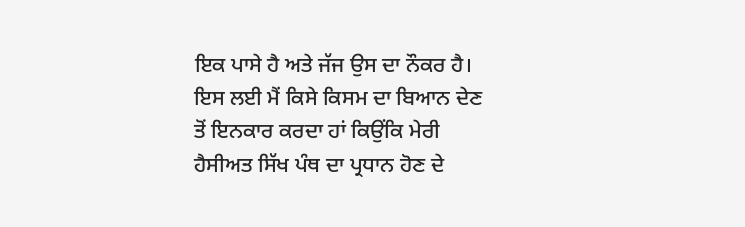ਇਕ ਪਾਸੇ ਹੈ ਅਤੇ ਜੱਜ ਉਸ ਦਾ ਨੌਕਰ ਹੈ। ਇਸ ਲਈ ਮੈਂ ਕਿਸੇ ਕਿਸਮ ਦਾ ਬਿਆਨ ਦੇਣ ਤੋਂ ਇਨਕਾਰ ਕਰਦਾ ਹਾਂ ਕਿਉਂਕਿ ਮੇਰੀ ਹੈਸੀਅਤ ਸਿੱਖ ਪੰਥ ਦਾ ਪ੍ਰਧਾਨ ਹੋਣ ਦੇ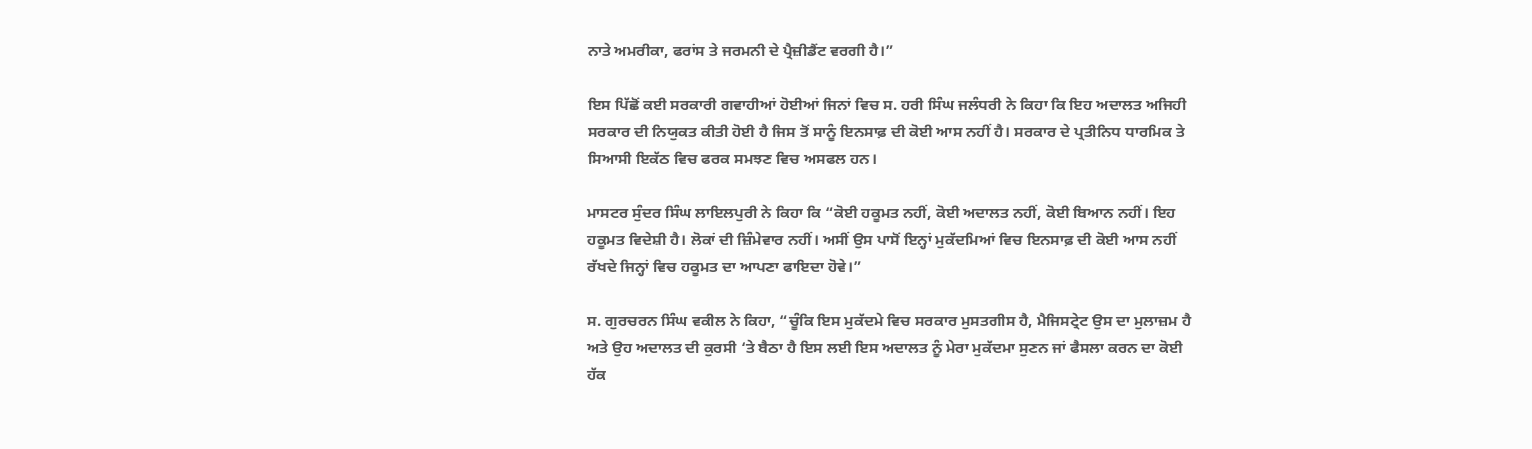ਨਾਤੇ ਅਮਰੀਕਾ, ਫਰਾਂਸ ਤੇ ਜਰਮਨੀ ਦੇ ਪ੍ਰੈਜ਼ੀਡੈਂਟ ਵਰਗੀ ਹੈ।”

ਇਸ ਪਿੱਛੋਂ ਕਈ ਸਰਕਾਰੀ ਗਵਾਹੀਆਂ ਹੋਈਆਂ ਜਿਨਾਂ ਵਿਚ ਸ. ਹਰੀ ਸਿੰਘ ਜਲੰਧਰੀ ਨੇ ਕਿਹਾ ਕਿ ਇਹ ਅਦਾਲਤ ਅਜਿਹੀ ਸਰਕਾਰ ਦੀ ਨਿਯੁਕਤ ਕੀਤੀ ਹੋਈ ਹੈ ਜਿਸ ਤੋਂ ਸਾਨੂੰ ਇਨਸਾਫ਼ ਦੀ ਕੋਈ ਆਸ ਨਹੀਂ ਹੈ। ਸਰਕਾਰ ਦੇ ਪ੍ਰਤੀਨਿਧ ਧਾਰਮਿਕ ਤੇ ਸਿਆਸੀ ਇਕੱਠ ਵਿਚ ਫਰਕ ਸਮਝਣ ਵਿਚ ਅਸਫਲ ਹਨ।

ਮਾਸਟਰ ਸੁੰਦਰ ਸਿੰਘ ਲਾਇਲਪੁਰੀ ਨੇ ਕਿਹਾ ਕਿ “ਕੋਈ ਹਕੂਮਤ ਨਹੀਂ, ਕੋਈ ਅਦਾਲਤ ਨਹੀਂ, ਕੋਈ ਬਿਆਨ ਨਹੀਂ। ਇਹ ਹਕੂਮਤ ਵਿਦੇਸ਼ੀ ਹੈ। ਲੋਕਾਂ ਦੀ ਜ਼ਿੰਮੇਵਾਰ ਨਹੀਂ। ਅਸੀਂ ਉਸ ਪਾਸੋਂ ਇਨ੍ਹਾਂ ਮੁਕੱਦਮਿਆਂ ਵਿਚ ਇਨਸਾਫ਼ ਦੀ ਕੋਈ ਆਸ ਨਹੀਂ ਰੱਖਦੇ ਜਿਨ੍ਹਾਂ ਵਿਚ ਹਕੂਮਤ ਦਾ ਆਪਣਾ ਫਾਇਦਾ ਹੋਵੇ।”

ਸ. ਗੁਰਚਰਨ ਸਿੰਘ ਵਕੀਲ ਨੇ ਕਿਹਾ, “ਚੂੰਕਿ ਇਸ ਮੁਕੱਦਮੇ ਵਿਚ ਸਰਕਾਰ ਮੁਸਤਗੀਸ ਹੈ, ਮੈਜਿਸਟ੍ਰੇਟ ਉਸ ਦਾ ਮੁਲਾਜ਼ਮ ਹੈ ਅਤੇ ਉਹ ਅਦਾਲਤ ਦੀ ਕੁਰਸੀ ‘ਤੇ ਬੈਠਾ ਹੈ ਇਸ ਲਈ ਇਸ ਅਦਾਲਤ ਨੂੰ ਮੇਰਾ ਮੁਕੱਦਮਾ ਸੁਣਨ ਜਾਂ ਫੈਸਲਾ ਕਰਨ ਦਾ ਕੋਈ ਹੱਕ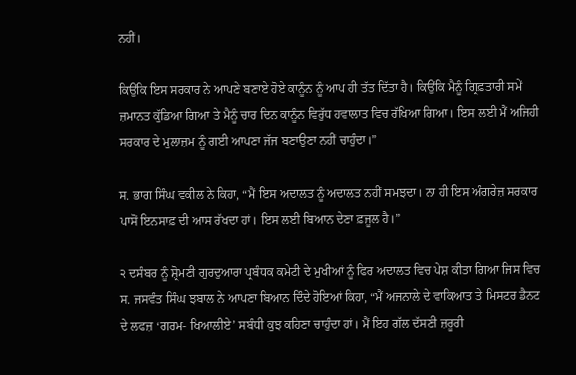ਨਹੀਂ।

ਕਿਉਂਕਿ ਇਸ ਸਰਕਾਰ ਨੇ ਆਪਣੇ ਬਣਾਏ ਹੋਏ ਕਾਨੂੰਨ ਨੂੰ ਆਪ ਹੀ ਤੱਤ ਦਿੱਤਾ ਹੈ। ਕਿਉਂਕਿ ਮੈਨੂੰ ਗ੍ਰਿਫ਼ਤਾਰੀ ਸਮੇਂ ਜ਼ਮਾਨਤ ਕੁੱਡਿਆ ਗਿਆ ਤੇ ਮੈਨੂੰ ਚਾਰ ਦਿਨ ਕਾਨੂੰਨ ਵਿਰੁੱਧ ਹਵਾਲਾਤ ਵਿਚ ਰੱਖਿਆ ਗਿਆ। ਇਸ ਲਈ ਮੈਂ ਅਜਿਹੀ ਸਰਕਾਰ ਦੇ ਮੁਲਾਜ਼ਮ ਨੂੰ ਗਈ ਆਪਣਾ ਜੱਜ ਬਣਾਉਣਾ ਨਹੀਂ ਚਾਹੁੰਦਾ।”

ਸ. ਭਾਗ ਸਿੰਘ ਵਕੀਲ ਨੇ ਕਿਹਾ, “ਮੈਂ ਇਸ ਅਦਾਲਤ ਨੂੰ ਅਦਾਲਤ ਨਹੀਂ ਸਮਝਦਾ। ਨਾ ਹੀ ਇਸ ਅੰਗਰੇਜ਼ ਸਰਕਾਰ ਪਾਸੋਂ ਇਨਸਾਫ਼ ਦੀ ਆਸ ਰੱਖਦਾ ਹਾਂ। ਇਸ ਲਈ ਬਿਆਨ ਦੇਣਾ ਫ਼ਜੂਲ ਹੈ।”

੨ ਦਸੰਬਰ ਨੂੰ ਸ਼੍ਰੋਮਣੀ ਗੁਰਦੁਆਰਾ ਪ੍ਰਬੰਧਕ ਕਮੇਟੀ ਦੇ ਮੁਖੀਆਂ ਨੂੰ ਫਿਰ ਅਦਾਲਤ ਵਿਚ ਪੇਸ਼ ਕੀਤਾ ਗਿਆ ਜਿਸ ਵਿਚ ਸ. ਜਸਵੰਤ ਸਿੰਘ ਝਬਾਲ ਨੇ ਆਪਣਾ ਬਿਆਨ ਦਿੰਦੇ ਹੋਇਆਂ ਕਿਹਾ, “ਮੈਂ ਅਜਨਾਲੇ ਦੇ ਵਾਕਿਆਤ ਤੇ ਮਿਸਟਰ ਡੈਨਟ ਦੇ ਲਫਜ਼ ‘ਗਰਮ- ਖਿਆਲੀਏ’ ਸਬੰਧੀ ਕੁਝ ਕਹਿਣਾ ਚਾਹੁੰਦਾ ਹਾਂ। ਮੈਂ ਇਹ ਗੱਲ ਦੱਸਣੀ ਜ਼ਰੂਰੀ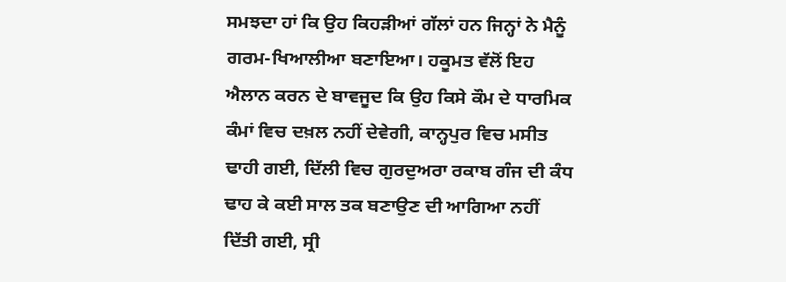ਸਮਝਦਾ ਹਾਂ ਕਿ ਉਹ ਕਿਹੜੀਆਂ ਗੱਲਾਂ ਹਨ ਜਿਨ੍ਹਾਂ ਨੇ ਮੈਨੂੰ ਗਰਮ-ਖਿਆਲੀਆ ਬਣਾਇਆ। ਹਕੂਮਤ ਵੱਲੋਂ ਇਹ ਐਲਾਨ ਕਰਨ ਦੇ ਬਾਵਜੂਦ ਕਿ ਉਹ ਕਿਸੇ ਕੌਮ ਦੇ ਧਾਰਮਿਕ ਕੰਮਾਂ ਵਿਚ ਦਖ਼ਲ ਨਹੀਂ ਦੇਵੇਗੀ, ਕਾਨ੍ਹਪੁਰ ਵਿਚ ਮਸੀਤ ਢਾਹੀ ਗਈ, ਦਿੱਲੀ ਵਿਚ ਗੁਰਦੁਅਰਾ ਰਕਾਬ ਗੰਜ ਦੀ ਕੰਧ ਢਾਹ ਕੇ ਕਈ ਸਾਲ ਤਕ ਬਣਾਉਣ ਦੀ ਆਗਿਆ ਨਹੀਂ ਦਿੱਤੀ ਗਈ, ਸ੍ਰੀ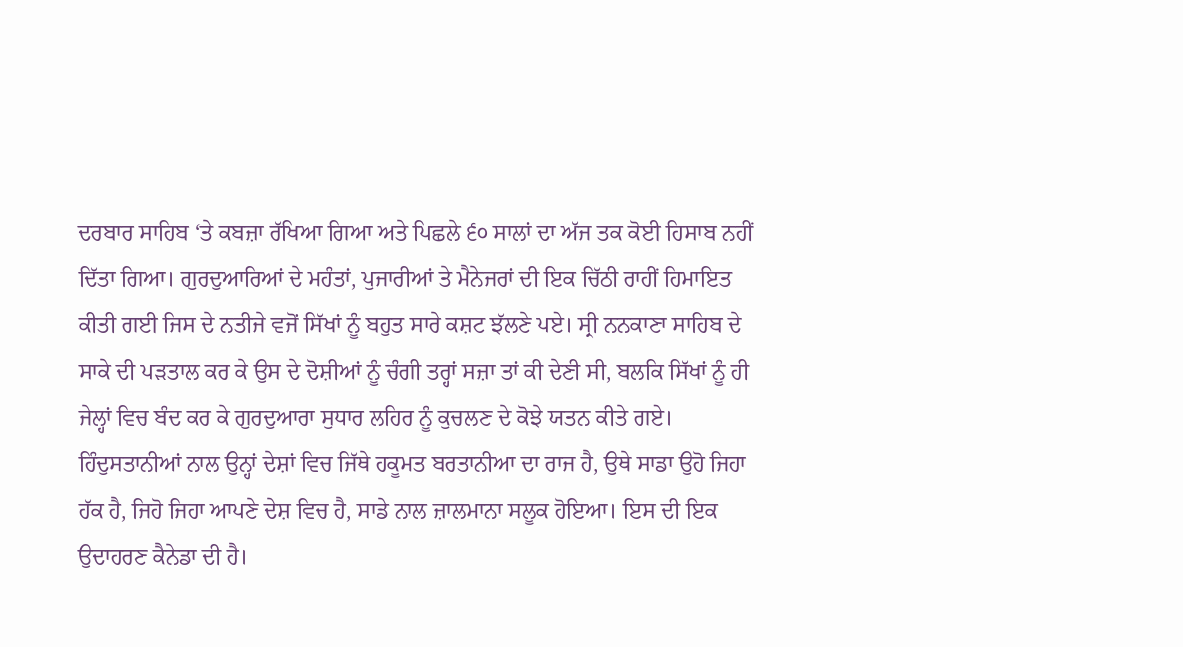ਦਰਬਾਰ ਸਾਹਿਬ ‘ਤੇ ਕਬਜ਼ਾ ਰੱਖਿਆ ਗਿਆ ਅਤੇ ਪਿਛਲੇ ੬੦ ਸਾਲਾਂ ਦਾ ਅੱਜ ਤਕ ਕੋਈ ਹਿਸਾਬ ਨਹੀਂ ਦਿੱਤਾ ਗਿਆ। ਗੁਰਦੁਆਰਿਆਂ ਦੇ ਮਹੰਤਾਂ, ਪੁਜਾਰੀਆਂ ਤੇ ਮੈਨੇਜਰਾਂ ਦੀ ਇਕ ਚਿੱਠੀ ਰਾਹੀਂ ਹਿਮਾਇਤ ਕੀਤੀ ਗਈ ਜਿਸ ਦੇ ਨਤੀਜੇ ਵਜੋਂ ਸਿੱਖਾਂ ਨੂੰ ਬਹੁਤ ਸਾਰੇ ਕਸ਼ਟ ਝੱਲਣੇ ਪਏ। ਸ੍ਰੀ ਨਨਕਾਣਾ ਸਾਹਿਬ ਦੇ ਸਾਕੇ ਦੀ ਪੜਤਾਲ ਕਰ ਕੇ ਉਸ ਦੇ ਦੋਸ਼ੀਆਂ ਨੂੰ ਚੰਗੀ ਤਰ੍ਹਾਂ ਸਜ਼ਾ ਤਾਂ ਕੀ ਦੇਣੀ ਸੀ, ਬਲਕਿ ਸਿੱਖਾਂ ਨੂੰ ਹੀ ਜੇਲ੍ਹਾਂ ਵਿਚ ਬੰਦ ਕਰ ਕੇ ਗੁਰਦੁਆਰਾ ਸੁਧਾਰ ਲਹਿਰ ਨੂੰ ਕੁਚਲਣ ਦੇ ਕੋਝੇ ਯਤਨ ਕੀਤੇ ਗਏ। ਹਿੰਦੁਸਤਾਨੀਆਂ ਨਾਲ ਉਨ੍ਹਾਂ ਦੇਸ਼ਾਂ ਵਿਚ ਜਿੱਥੇ ਹਕੂਮਤ ਬਰਤਾਨੀਆ ਦਾ ਰਾਜ ਹੈ, ਉਥੇ ਸਾਡਾ ਉਹੋ ਜਿਹਾ ਹੱਕ ਹੈ, ਜਿਹੋ ਜਿਹਾ ਆਪਣੇ ਦੇਸ਼ ਵਿਚ ਹੈ, ਸਾਡੇ ਨਾਲ ਜ਼ਾਲਮਾਨਾ ਸਲੂਕ ਹੋਇਆ। ਇਸ ਦੀ ਇਕ ਉਦਾਹਰਣ ਕੈਨੇਡਾ ਦੀ ਹੈ।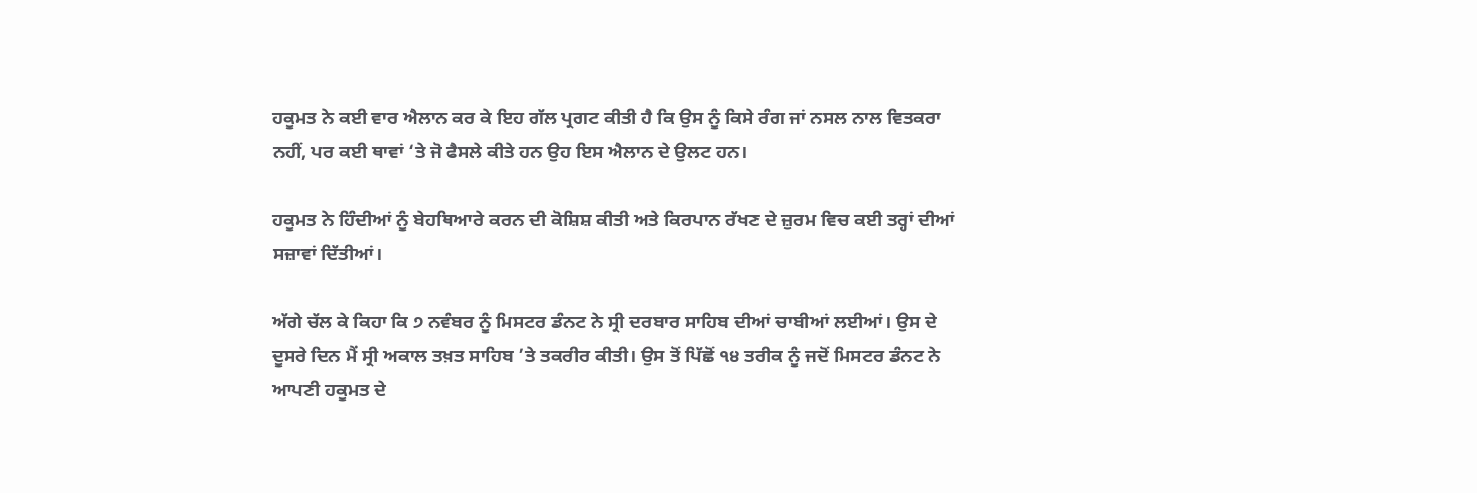ਹਕੂਮਤ ਨੇ ਕਈ ਵਾਰ ਐਲਾਨ ਕਰ ਕੇ ਇਹ ਗੱਲ ਪ੍ਰਗਟ ਕੀਤੀ ਹੈ ਕਿ ਉਸ ਨੂੰ ਕਿਸੇ ਰੰਗ ਜਾਂ ਨਸਲ ਨਾਲ ਵਿਤਕਰਾ ਨਹੀਂ, ਪਰ ਕਈ ਥਾਵਾਂ ‘ਤੇ ਜੋ ਫੈਸਲੇ ਕੀਤੇ ਹਨ ਉਹ ਇਸ ਐਲਾਨ ਦੇ ਉਲਟ ਹਨ।

ਹਕੂਮਤ ਨੇ ਹਿੰਦੀਆਂ ਨੂੰ ਬੇਹਥਿਆਰੇ ਕਰਨ ਦੀ ਕੋਸ਼ਿਸ਼ ਕੀਤੀ ਅਤੇ ਕਿਰਪਾਨ ਰੱਖਣ ਦੇ ਜ਼ੁਰਮ ਵਿਚ ਕਈ ਤਰ੍ਹਾਂ ਦੀਆਂ ਸਜ਼ਾਵਾਂ ਦਿੱਤੀਆਂ।

ਅੱਗੇ ਚੱਲ ਕੇ ਕਿਹਾ ਕਿ ੭ ਨਵੰਬਰ ਨੂੰ ਮਿਸਟਰ ਡੰਨਟ ਨੇ ਸ੍ਰੀ ਦਰਬਾਰ ਸਾਹਿਬ ਦੀਆਂ ਚਾਬੀਆਂ ਲਈਆਂ। ਉਸ ਦੇ ਦੂਸਰੇ ਦਿਨ ਮੈਂ ਸ੍ਰੀ ਅਕਾਲ ਤਖ਼ਤ ਸਾਹਿਬ ’ਤੇ ਤਕਰੀਰ ਕੀਤੀ। ਉਸ ਤੋਂ ਪਿੱਛੋਂ ੧੪ ਤਰੀਕ ਨੂੰ ਜਦੋਂ ਮਿਸਟਰ ਡੰਨਟ ਨੇ ਆਪਣੀ ਹਕੂਮਤ ਦੇ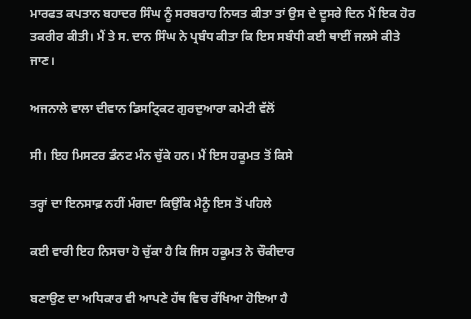ਮਾਰਫਤ ਕਪਤਾਨ ਬਹਾਦਰ ਸਿੰਘ ਨੂੰ ਸਰਬਰਾਹ ਨਿਯਤ ਕੀਤਾ ਤਾਂ ਉਸ ਦੇ ਦੂਸਰੇ ਦਿਨ ਮੈਂ ਇਕ ਹੋਰ ਤਕਰੀਰ ਕੀਤੀ। ਮੈਂ ਤੇ ਸ. ਦਾਨ ਸਿੰਘ ਨੇ ਪ੍ਰਬੰਧ ਕੀਤਾ ਕਿ ਇਸ ਸਬੰਧੀ ਕਈ ਥਾਈਂ ਜਲਸੇ ਕੀਤੇ ਜਾਣ।

ਅਜਨਾਲੇ ਵਾਲਾ ਦੀਵਾਨ ਡਿਸਟ੍ਰਿਕਟ ਗੁਰਦੁਆਰਾ ਕਮੇਟੀ ਵੱਲੋਂ

ਸੀ। ਇਹ ਮਿਸਟਰ ਡੰਨਟ ਮੰਨ ਚੁੱਕੇ ਹਨ। ਮੈਂ ਇਸ ਹਕੂਮਤ ਤੋਂ ਕਿਸੇ

ਤਰ੍ਹਾਂ ਦਾ ਇਨਸਾਫ਼ ਨਹੀਂ ਮੰਗਦਾ ਕਿਉਂਕਿ ਮੈਨੂੰ ਇਸ ਤੋਂ ਪਹਿਲੇ

ਕਈ ਵਾਰੀ ਇਹ ਨਿਸਚਾ ਹੋ ਚੁੱਕਾ ਹੈ ਕਿ ਜਿਸ ਹਕੂਮਤ ਨੇ ਚੌਕੀਦਾਰ

ਬਣਾਉਣ ਦਾ ਅਧਿਕਾਰ ਵੀ ਆਪਣੇ ਹੱਥ ਵਿਚ ਰੱਖਿਆ ਹੋਇਆ ਹੈ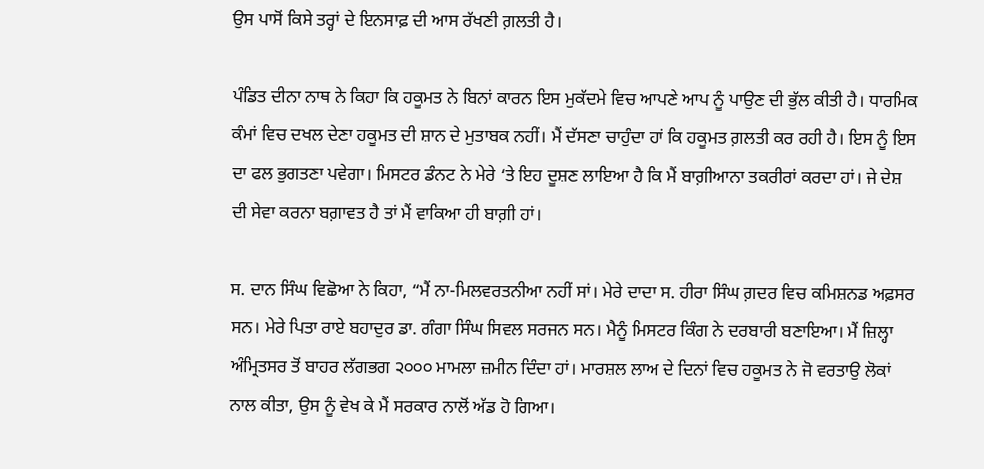ਉਸ ਪਾਸੋਂ ਕਿਸੇ ਤਰ੍ਹਾਂ ਦੇ ਇਨਸਾਫ਼ ਦੀ ਆਸ ਰੱਖਣੀ ਗ਼ਲਤੀ ਹੈ।

ਪੰਡਿਤ ਦੀਨਾ ਨਾਥ ਨੇ ਕਿਹਾ ਕਿ ਹਕੂਮਤ ਨੇ ਬਿਨਾਂ ਕਾਰਨ ਇਸ ਮੁਕੱਦਮੇ ਵਿਚ ਆਪਣੇ ਆਪ ਨੂੰ ਪਾਉਣ ਦੀ ਭੁੱਲ ਕੀਤੀ ਹੈ। ਧਾਰਮਿਕ ਕੰਮਾਂ ਵਿਚ ਦਖਲ ਦੇਣਾ ਹਕੂਮਤ ਦੀ ਸ਼ਾਨ ਦੇ ਮੁਤਾਬਕ ਨਹੀਂ। ਮੈਂ ਦੱਸਣਾ ਚਾਹੁੰਦਾ ਹਾਂ ਕਿ ਹਕੂਮਤ ਗ਼ਲਤੀ ਕਰ ਰਹੀ ਹੈ। ਇਸ ਨੂੰ ਇਸ ਦਾ ਫਲ ਭੁਗਤਣਾ ਪਵੇਗਾ। ਮਿਸਟਰ ਡੰਨਟ ਨੇ ਮੇਰੇ ‘ਤੇ ਇਹ ਦੂਸ਼ਣ ਲਾਇਆ ਹੈ ਕਿ ਮੈਂ ਬਾਗ਼ੀਆਨਾ ਤਕਰੀਰਾਂ ਕਰਦਾ ਹਾਂ। ਜੇ ਦੇਸ਼ ਦੀ ਸੇਵਾ ਕਰਨਾ ਬਗ਼ਾਵਤ ਹੈ ਤਾਂ ਮੈਂ ਵਾਕਿਆ ਹੀ ਬਾਗ਼ੀ ਹਾਂ।

ਸ. ਦਾਨ ਸਿੰਘ ਵਿਛੋਆ ਨੇ ਕਿਹਾ, “ਮੈਂ ਨਾ-ਮਿਲਵਰਤਨੀਆ ਨਹੀਂ ਸਾਂ। ਮੇਰੇ ਦਾਦਾ ਸ. ਹੀਰਾ ਸਿੰਘ ਗ਼ਦਰ ਵਿਚ ਕਮਿਸ਼ਨਡ ਅਫ਼ਸਰ ਸਨ। ਮੇਰੇ ਪਿਤਾ ਰਾਏ ਬਹਾਦੁਰ ਡਾ. ਗੰਗਾ ਸਿੰਘ ਸਿਵਲ ਸਰਜਨ ਸਨ। ਮੈਨੂੰ ਮਿਸਟਰ ਕਿੰਗ ਨੇ ਦਰਬਾਰੀ ਬਣਾਇਆ। ਮੈਂ ਜ਼ਿਲ੍ਹਾ ਅੰਮ੍ਰਿਤਸਰ ਤੋਂ ਬਾਹਰ ਲੱਗਭਗ ੨੦੦੦ ਮਾਮਲਾ ਜ਼ਮੀਨ ਦਿੰਦਾ ਹਾਂ। ਮਾਰਸ਼ਲ ਲਾਅ ਦੇ ਦਿਨਾਂ ਵਿਚ ਹਕੂਮਤ ਨੇ ਜੋ ਵਰਤਾਉ ਲੋਕਾਂ ਨਾਲ ਕੀਤਾ, ਉਸ ਨੂੰ ਵੇਖ ਕੇ ਮੈਂ ਸਰਕਾਰ ਨਾਲੋਂ ਅੱਡ ਹੋ ਗਿਆ।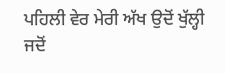ਪਹਿਲੀ ਵੇਰ ਮੇਰੀ ਅੱਖ ਉਦੋਂ ਖੁੱਲ੍ਹੀ ਜਦੋਂ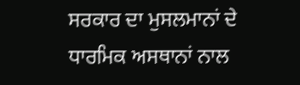ਸਰਕਾਰ ਦਾ ਮੁਸਲਮਾਨਾਂ ਦੇ ਧਾਰਮਿਕ ਅਸਥਾਨਾਂ ਨਾਲ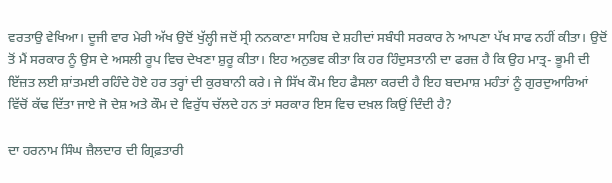ਵਰਤਾਉ ਵੇਖਿਆ। ਦੂਜੀ ਵਾਰ ਮੇਰੀ ਅੱਖ ਉਦੋਂ ਖੁੱਲ੍ਹੀ ਜਦੋਂ ਸ੍ਰੀ ਨਨਕਾਣਾ ਸਾਹਿਬ ਦੇ ਸ਼ਹੀਦਾਂ ਸਬੰਧੀ ਸਰਕਾਰ ਨੇ ਆਪਣਾ ਪੱਖ ਸਾਫ ਨਹੀਂ ਕੀਤਾ। ਉਦੋਂ ਤੋਂ ਮੈਂ ਸਰਕਾਰ ਨੂੰ ਉਸ ਦੇ ਅਸਲੀ ਰੂਪ ਵਿਚ ਦੇਖਣਾ ਸ਼ੁਰੂ ਕੀਤਾ। ਇਹ ਅਨੁਭਵ ਕੀਤਾ ਕਿ ਹਰ ਹਿੰਦੁਸਤਾਨੀ ਦਾ ਫਰਜ਼ ਹੈ ਕਿ ਉਹ ਮਾਤ੍ਰ- ਭੂਮੀ ਦੀ ਇੱਜ਼ਤ ਲਈ ਸ਼ਾਂਤਮਈ ਰਹਿੰਦੇ ਹੋਏ ਹਰ ਤਰ੍ਹਾਂ ਦੀ ਕੁਰਬਾਨੀ ਕਰੇ। ਜੇ ਸਿੱਖ ਕੌਮ ਇਹ ਫੈਸਲਾ ਕਰਦੀ ਹੈ ਇਹ ਬਦਮਾਸ਼ ਮਹੰਤਾਂ ਨੂੰ ਗੁਰਦੁਆਰਿਆਂ ਵਿੱਚੋਂ ਕੱਢ ਦਿੱਤਾ ਜਾਏ ਜੋ ਦੇਸ਼ ਅਤੇ ਕੌਮ ਦੇ ਵਿਰੁੱਧ ਚੱਲਦੇ ਹਨ ਤਾਂ ਸਰਕਾਰ ਇਸ ਵਿਚ ਦਖ਼ਲ ਕਿਉਂ ਦਿੰਦੀ ਹੈ?

ਦਾ ਹਰਨਾਮ ਸਿੰਘ ਜ਼ੈਲਦਾਰ ਦੀ ਗ੍ਰਿਫ਼ਤਾਰੀ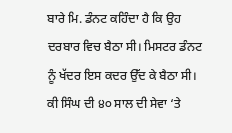ਬਾਰੇ ਮਿ. ਡੰਨਟ ਕਹਿੰਦਾ ਹੈ ਕਿ ਉਹ ਦਰਬਾਰ ਵਿਚ ਬੈਠਾ ਸੀ। ਮਿਸਟਰ ਡੰਨਟ ਨੂੰ ਖੱਦਰ ਇਸ ਕਦਰ ਉੱਦ ਕੇ ਬੈਠਾ ਸੀ। ਕੀ ਸਿੰਘ ਦੀ ੪੦ ਸਾਲ ਦੀ ਸੇਵਾ ‘ਤੇ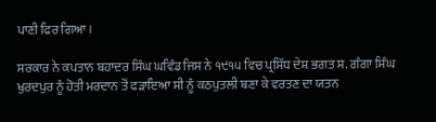ਪਾਣੀ ਫਿਰ ਗਿਆ।

ਸਰਕਾਰ ਨੇ ਕਪਤਾਨ ਬਹਾਦਰ ਸਿੰਘ ਘਵਿੰਡ ਜਿਸ ਨੇ ੧੯੧੫ ਵਿਚ ਪ੍ਰਸਿੱਧ ਦੇਸ਼ ਭਗਤ ਸ. ਗੰਗਾ ਸਿੰਘ ਖੁਰਦਪੁਰ ਨੂੰ ਹੋਤੀ ਮਰਦਾਨ ਤੋਂ ਫੜਾਇਆ ਸੀ ਨੂੰ ਕਠਪੁਤਲੀ ਬਣਾ ਕੇ ਵਰਤਣ ਦਾ ਯਤਨ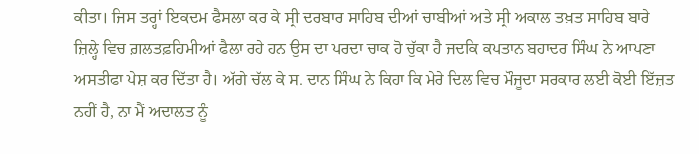ਕੀਤਾ। ਜਿਸ ਤਰ੍ਹਾਂ ਇਕਦਮ ਫੈਸਲਾ ਕਰ ਕੇ ਸ੍ਰੀ ਦਰਬਾਰ ਸਾਹਿਬ ਦੀਆਂ ਚਾਬੀਆਂ ਅਤੇ ਸ੍ਰੀ ਅਕਾਲ ਤਖ਼ਤ ਸਾਹਿਬ ਬਾਰੇ ਜ਼ਿਲ੍ਹੇ ਵਿਚ ਗ਼ਲਤਫ਼ਹਿਮੀਆਂ ਫੈਲਾ ਰਹੇ ਹਨ ਉਸ ਦਾ ਪਰਦਾ ਚਾਕ ਹੋ ਚੁੱਕਾ ਹੈ ਜਦਕਿ ਕਪਤਾਨ ਬਹਾਦਰ ਸਿੰਘ ਨੇ ਆਪਣਾ ਅਸਤੀਫਾ ਪੇਸ਼ ਕਰ ਦਿੱਤਾ ਹੈ। ਅੱਗੇ ਚੱਲ ਕੇ ਸ. ਦਾਨ ਸਿੰਘ ਨੇ ਕਿਹਾ ਕਿ ਮੇਰੇ ਦਿਲ ਵਿਚ ਮੌਜੂਦਾ ਸਰਕਾਰ ਲਈ ਕੋਈ ਇੱਜ਼ਤ ਨਹੀਂ ਹੈ, ਨਾ ਮੈਂ ਅਦਾਲਤ ਨੂੰ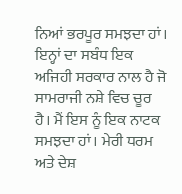ਨਿਆਂ ਭਰਪੂਰ ਸਮਝਦਾ ਹਾਂ। ਇਨ੍ਹਾਂ ਦਾ ਸਬੰਧ ਇਕ ਅਜਿਹੀ ਸਰਕਾਰ ਨਾਲ ਹੈ ਜੋ ਸਾਮਰਾਜੀ ਨਸ਼ੇ ਵਿਚ ਚੂਰ ਹੈ। ਮੈਂ ਇਸ ਨੂੰ ਇਕ ਨਾਟਕ ਸਮਝਦਾ ਹਾਂ। ਮੇਰੀ ਧਰਮ ਅਤੇ ਦੇਸ਼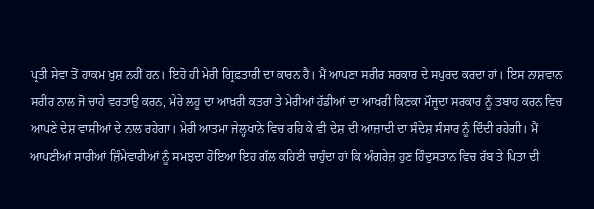ਪ੍ਰਤੀ ਸੇਵਾ ਤੋਂ ਹਾਕਮ ਖੁਸ਼ ਨਹੀਂ ਹਨ। ਇਹੋ ਹੀ ਮੇਰੀ ਗ੍ਰਿਫ਼ਤਾਰੀ ਦਾ ਕਾਰਨ ਹੈ। ਮੈਂ ਆਪਣਾ ਸਰੀਰ ਸਰਕਾਰ ਦੇ ਸਪੁਰਦ ਕਰਦਾ ਹਾਂ। ਇਸ ਨਾਸ਼ਵਾਨ ਸਰੀਰ ਨਾਲ ਜੋ ਚਾਹੇ ਵਰਤਾਉ ਕਰਨ, ਮੇਰੇ ਲਹੂ ਦਾ ਆਖ਼ਰੀ ਕਤਰਾ ਤੇ ਮੇਰੀਆਂ ਹੱਡੀਆਂ ਦਾ ਆਖਰੀ ਕਿਣਕਾ ਮੌਜੂਦਾ ਸਰਕਾਰ ਨੂੰ ਤਬਾਹ ਕਰਨ ਵਿਚ ਆਪਣੇ ਦੇਸ਼ ਵਾਸੀਆਂ ਦੇ ਨਾਲ ਰਹੇਗਾ। ਮੇਰੀ ਆਤਮਾ ਜੇਲ੍ਹਖਾਨੇ ਵਿਚ ਰਹਿ ਕੇ ਵੀ ਦੇਸ਼ ਦੀ ਆਜ਼ਾਦੀ ਦਾ ਸੰਦੇਸ਼ ਸੰਸਾਰ ਨੂੰ ਦਿੰਦੀ ਰਹੇਗੀ। ਮੈਂ ਆਪਣੀਆਂ ਸਾਰੀਆਂ ਜ਼ਿੰਮੇਵਾਰੀਆਂ ਨੂੰ ਸਮਝਦਾ ਹੋਇਆ ਇਹ ਗੱਲ ਕਹਿਣੀ ਚਾਹੁੰਦਾ ਹਾਂ ਕਿ ਅੰਗਰੇਜ਼ ਹੁਣ ਹਿੰਦੁਸਤਾਨ ਵਿਚ ਰੱਬ ਤੇ ਪਿਤਾ ਦੀ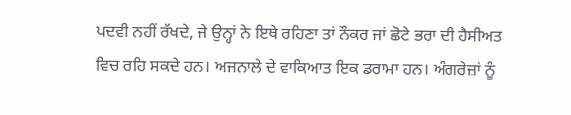ਪਦਵੀ ਨਹੀਂ ਰੱਖਦੇ, ਜੇ ਉਨ੍ਹਾਂ ਨੇ ਇਥੇ ਰਹਿਣਾ ਤਾਂ ਨੌਕਰ ਜਾਂ ਛੋਟੇ ਭਰਾ ਦੀ ਹੈਸੀਅਤ ਵਿਚ ਰਹਿ ਸਕਦੇ ਹਨ। ਅਜਨਾਲੇ ਦੇ ਵਾਕਿਆਤ ਇਕ ਡਰਾਮਾ ਹਨ। ਅੰਗਰੇਜ਼ਾਂ ਨੂੰ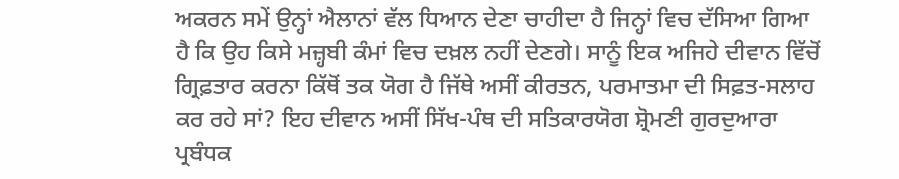ਅਕਰਨ ਸਮੇਂ ਉਨ੍ਹਾਂ ਐਲਾਨਾਂ ਵੱਲ ਧਿਆਨ ਦੇਣਾ ਚਾਹੀਦਾ ਹੈ ਜਿਨ੍ਹਾਂ ਵਿਚ ਦੱਸਿਆ ਗਿਆ ਹੈ ਕਿ ਉਹ ਕਿਸੇ ਮਜ਼੍ਹਬੀ ਕੰਮਾਂ ਵਿਚ ਦਖ਼ਲ ਨਹੀਂ ਦੇਣਗੇ। ਸਾਨੂੰ ਇਕ ਅਜਿਹੇ ਦੀਵਾਨ ਵਿੱਚੋਂ ਗ੍ਰਿਫ਼ਤਾਰ ਕਰਨਾ ਕਿੱਥੋਂ ਤਕ ਯੋਗ ਹੈ ਜਿੱਥੇ ਅਸੀਂ ਕੀਰਤਨ, ਪਰਮਾਤਮਾ ਦੀ ਸਿਫ਼ਤ-ਸਲਾਹ ਕਰ ਰਹੇ ਸਾਂ? ਇਹ ਦੀਵਾਨ ਅਸੀਂ ਸਿੱਖ-ਪੰਥ ਦੀ ਸਤਿਕਾਰਯੋਗ ਸ਼੍ਰੋਮਣੀ ਗੁਰਦੁਆਰਾ ਪ੍ਰਬੰਧਕ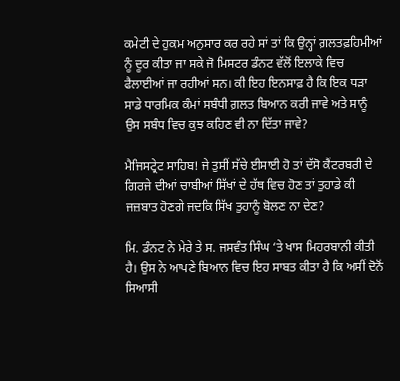ਕਮੇਟੀ ਦੇ ਹੁਕਮ ਅਨੁਸਾਰ ਕਰ ਰਹੇ ਸਾਂ ਤਾਂ ਕਿ ਉਨ੍ਹਾਂ ਗ਼ਲਤਫ਼ਹਿਮੀਆਂ ਨੂੰ ਦੂਰ ਕੀਤਾ ਜਾ ਸਕੇ ਜੋ ਮਿਸਟਰ ਡੰਨਟ ਵੱਲੋਂ ਇਲਾਕੇ ਵਿਚ ਫੈਲਾਈਆਂ ਜਾ ਰਹੀਆਂ ਸਨ। ਕੀ ਇਹ ਇਨਸਾਫ਼ ਹੈ ਕਿ ਇਕ ਧੜਾ ਸਾਡੇ ਧਾਰਮਿਕ ਕੰਮਾਂ ਸਬੰਧੀ ਗ਼ਲਤ ਬਿਆਨ ਕਰੀ ਜਾਵੇ ਅਤੇ ਸਾਨੂੰ ਉਸ ਸਬੰਧ ਵਿਚ ਕੁਝ ਕਹਿਣ ਵੀ ਨਾ ਦਿੱਤਾ ਜਾਵੇ?

ਮੈਜਿਸਟ੍ਰੇਟ ਸਾਹਿਬ! ਜੇ ਤੁਸੀਂ ਸੱਚੇ ਈਸਾਈ ਹੋ ਤਾਂ ਦੱਸੋ ਕੈਂਟਰਬਰੀ ਦੇ ਗਿਰਜੇ ਦੀਆਂ ਚਾਬੀਆਂ ਸਿੱਖਾਂ ਦੇ ਹੱਥ ਵਿਚ ਹੋਣ ਤਾਂ ਤੁਹਾਡੇ ਕੀ ਜਜ਼ਬਾਤ ਹੋਣਗੇ ਜਦਕਿ ਸਿੱਖ ਤੁਹਾਨੂੰ ਬੋਲਣ ਨਾ ਦੇਣ?

ਮਿ. ਡੰਨਟ ਨੇ ਮੇਰੇ ਤੇ ਸ. ਜਸਵੰਤ ਸਿੰਘ ‘ਤੇ ਖਾਸ ਮਿਹਰਬਾਨੀ ਕੀਤੀ ਹੈ। ਉਸ ਨੇ ਆਪਣੇ ਬਿਆਨ ਵਿਚ ਇਹ ਸਾਬਤ ਕੀਤਾ ਹੈ ਕਿ ਅਸੀਂ ਦੋਨੋਂ ਸਿਆਸੀ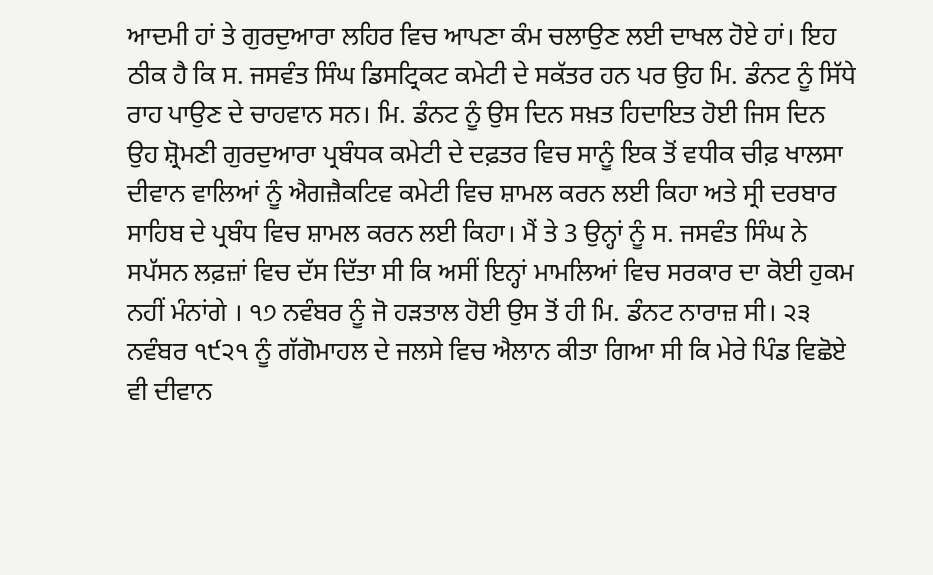ਆਦਮੀ ਹਾਂ ਤੇ ਗੁਰਦੁਆਰਾ ਲਹਿਰ ਵਿਚ ਆਪਣਾ ਕੰਮ ਚਲਾਉਣ ਲਈ ਦਾਖਲ ਹੋਏ ਹਾਂ। ਇਹ ਠੀਕ ਹੈ ਕਿ ਸ. ਜਸਵੰਤ ਸਿੰਘ ਡਿਸਟ੍ਰਿਕਟ ਕਮੇਟੀ ਦੇ ਸਕੱਤਰ ਹਨ ਪਰ ਉਹ ਮਿ. ਡੰਨਟ ਨੂੰ ਸਿੱਧੇ ਰਾਹ ਪਾਉਣ ਦੇ ਚਾਹਵਾਨ ਸਨ। ਮਿ. ਡੰਨਟ ਨੂੰ ਉਸ ਦਿਨ ਸਖ਼ਤ ਹਿਦਾਇਤ ਹੋਈ ਜਿਸ ਦਿਨ ਉਹ ਸ਼੍ਰੋਮਣੀ ਗੁਰਦੁਆਰਾ ਪ੍ਰਬੰਧਕ ਕਮੇਟੀ ਦੇ ਦਫ਼ਤਰ ਵਿਚ ਸਾਨੂੰ ਇਕ ਤੋਂ ਵਧੀਕ ਚੀਫ਼ ਖਾਲਸਾ ਦੀਵਾਨ ਵਾਲਿਆਂ ਨੂੰ ਐਗਜ਼ੈਕਟਿਵ ਕਮੇਟੀ ਵਿਚ ਸ਼ਾਮਲ ਕਰਨ ਲਈ ਕਿਹਾ ਅਤੇ ਸ੍ਰੀ ਦਰਬਾਰ ਸਾਹਿਬ ਦੇ ਪ੍ਰਬੰਧ ਵਿਚ ਸ਼ਾਮਲ ਕਰਨ ਲਈ ਕਿਹਾ। ਮੈਂ ਤੇ 3 ਉਨ੍ਹਾਂ ਨੂੰ ਸ. ਜਸਵੰਤ ਸਿੰਘ ਨੇ ਸਪੱਸਨ ਲਫ਼ਜ਼ਾਂ ਵਿਚ ਦੱਸ ਦਿੱਤਾ ਸੀ ਕਿ ਅਸੀਂ ਇਨ੍ਹਾਂ ਮਾਮਲਿਆਂ ਵਿਚ ਸਰਕਾਰ ਦਾ ਕੋਈ ਹੁਕਮ ਨਹੀਂ ਮੰਨਾਂਗੇ । ੧੭ ਨਵੰਬਰ ਨੂੰ ਜੋ ਹੜਤਾਲ ਹੋਈ ਉਸ ਤੋਂ ਹੀ ਮਿ. ਡੰਨਟ ਨਾਰਾਜ਼ ਸੀ। ੨੩ ਨਵੰਬਰ ੧੯੨੧ ਨੂੰ ਗੱਗੋਮਾਹਲ ਦੇ ਜਲਸੇ ਵਿਚ ਐਲਾਨ ਕੀਤਾ ਗਿਆ ਸੀ ਕਿ ਮੇਰੇ ਪਿੰਡ ਵਿਛੋਏ ਵੀ ਦੀਵਾਨ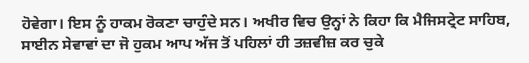ਹੋਵੇਗਾ। ਇਸ ਨੂੰ ਹਾਕਮ ਰੋਕਣਾ ਚਾਹੁੰਦੇ ਸਨ। ਅਖੀਰ ਵਿਚ ਉਨ੍ਹਾਂ ਨੇ ਕਿਹਾ ਕਿ ਮੈਜਿਸਟ੍ਰੇਟ ਸਾਹਿਬ, ਸਾਈਨ ਸੇਵਾਵਾਂ ਦਾ ਜੋ ਹੁਕਮ ਆਪ ਅੱਜ ਤੋਂ ਪਹਿਲਾਂ ਹੀ ਤਜ਼ਵੀਜ਼ ਕਰ ਚੁਕੇ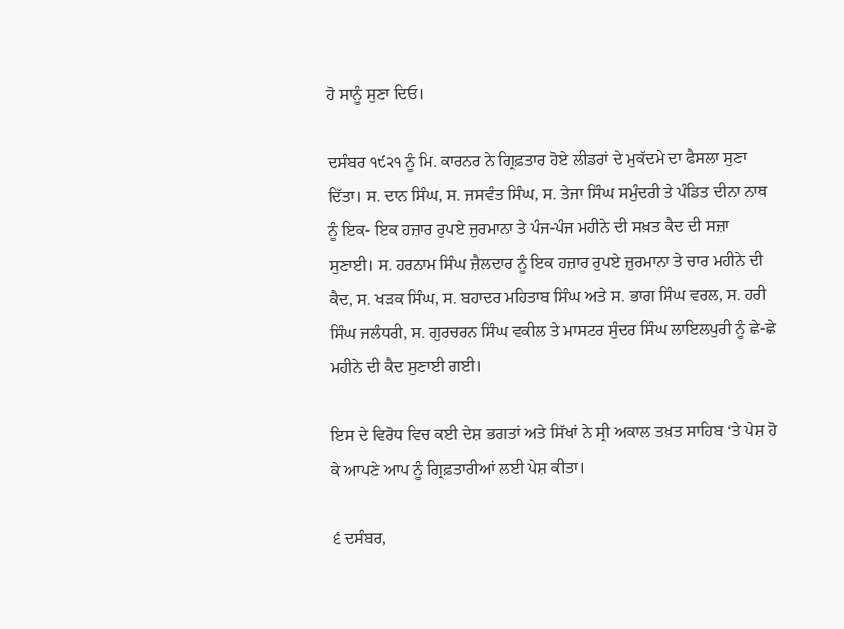ਹੋ ਸਾਨੂੰ ਸੁਣਾ ਦਿਓ।

ਦਸੰਬਰ ੧੯੨੧ ਨੂੰ ਮਿ. ਕਾਰਨਰ ਨੇ ਗ੍ਰਿਫ਼ਤਾਰ ਹੋਏ ਲੀਡਰਾਂ ਦੇ ਮੁਕੱਦਮੇ ਦਾ ਫੈਸਲਾ ਸੁਣਾ ਦਿੱਤਾ। ਸ. ਦਾਨ ਸਿੰਘ, ਸ. ਜਸਵੰਤ ਸਿੰਘ, ਸ. ਤੇਜਾ ਸਿੰਘ ਸਮੁੰਦਰੀ ਤੇ ਪੰਡਿਤ ਦੀਨਾ ਨਾਥ ਨੂੰ ਇਕ- ਇਕ ਹਜ਼ਾਰ ਰੁਪਏ ਜੁਰਮਾਨਾ ਤੇ ਪੰਜ-ਪੰਜ ਮਹੀਨੇ ਦੀ ਸਖ਼ਤ ਕੈਦ ਦੀ ਸਜ਼ਾ ਸੁਣਾਈ। ਸ. ਹਰਨਾਮ ਸਿੰਘ ਜ਼ੈਲਦਾਰ ਨੂੰ ਇਕ ਹਜ਼ਾਰ ਰੁਪਏ ਜ਼ੁਰਮਾਨਾ ਤੇ ਚਾਰ ਮਹੀਨੇ ਦੀ ਕੈਦ, ਸ. ਖੜਕ ਸਿੰਘ, ਸ. ਬਹਾਦਰ ਮਹਿਤਾਬ ਸਿੰਘ ਅਤੇ ਸ. ਭਾਗ ਸਿੰਘ ਵਰਲ, ਸ. ਹਰੀ ਸਿੰਘ ਜਲੰਧਰੀ, ਸ. ਗੁਰਚਰਨ ਸਿੰਘ ਵਕੀਲ ਤੇ ਮਾਸਟਰ ਸੁੰਦਰ ਸਿੰਘ ਲਾਇਲਪੁਰੀ ਨੂੰ ਛੇ-ਛੇ ਮਹੀਨੇ ਦੀ ਕੈਦ ਸੁਣਾਈ ਗਈ।

ਇਸ ਦੇ ਵਿਰੋਧ ਵਿਚ ਕਈ ਦੇਸ਼ ਭਗਤਾਂ ਅਤੇ ਸਿੱਖਾਂ ਨੇ ਸ੍ਰੀ ਅਕਾਲ ਤਖ਼ਤ ਸਾਹਿਬ ‘ਤੇ ਪੇਸ਼ ਹੋ ਕੇ ਆਪਣੇ ਆਪ ਨੂੰ ਗ੍ਰਿਫ਼ਤਾਰੀਆਂ ਲਈ ਪੇਸ਼ ਕੀਤਾ।

੬ ਦਸੰਬਰ,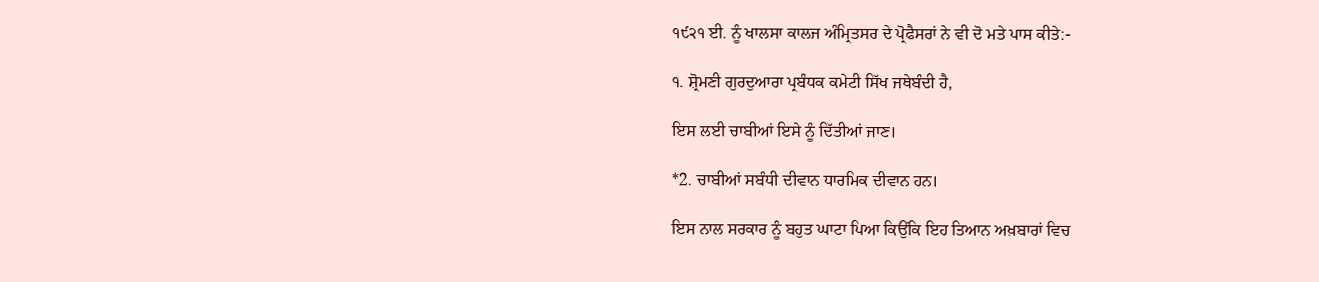੧੯੨੧ ਈ. ਨੂੰ ਖਾਲਸਾ ਕਾਲਜ ਅੰਮ੍ਰਿਤਸਰ ਦੇ ਪ੍ਰੋਫੈਸਰਾਂ ਨੇ ਵੀ ਦੋ ਮਤੇ ਪਾਸ ਕੀਤੇ:-

੧. ਸ਼੍ਰੋਮਣੀ ਗੁਰਦੁਆਰਾ ਪ੍ਰਬੰਧਕ ਕਮੇਟੀ ਸਿੱਖ ਜਥੇਬੰਦੀ ਹੈ,

ਇਸ ਲਈ ਚਾਬੀਆਂ ਇਸੇ ਨੂੰ ਦਿੱਤੀਆਂ ਜਾਣ।

*2. ਚਾਬੀਆਂ ਸਬੰਧੀ ਦੀਵਾਨ ਧਾਰਮਿਕ ਦੀਵਾਨ ਹਨ।

ਇਸ ਨਾਲ ਸਰਕਾਰ ਨੂੰ ਬਹੁਤ ਘਾਟਾ ਪਿਆ ਕਿਉਂਕਿ ਇਹ ਤਿਆਨ ਅਖ਼ਬਾਰਾਂ ਵਿਚ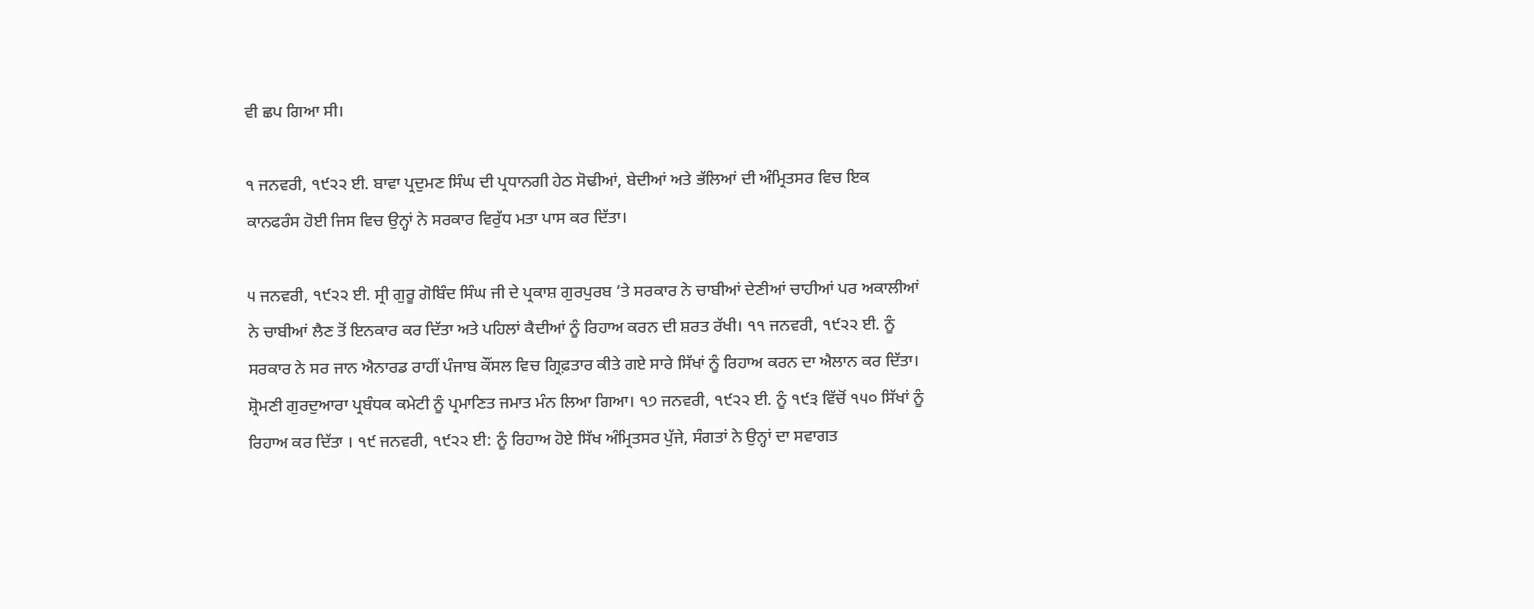ਵੀ ਛਪ ਗਿਆ ਸੀ।

੧ ਜਨਵਰੀ, ੧੯੨੨ ਈ. ਬਾਵਾ ਪ੍ਰਦੁਮਣ ਸਿੰਘ ਦੀ ਪ੍ਰਧਾਨਗੀ ਹੇਠ ਸੋਢੀਆਂ, ਬੇਦੀਆਂ ਅਤੇ ਭੱਲਿਆਂ ਦੀ ਅੰਮ੍ਰਿਤਸਰ ਵਿਚ ਇਕ ਕਾਨਫਰੰਸ ਹੋਈ ਜਿਸ ਵਿਚ ਉਨ੍ਹਾਂ ਨੇ ਸਰਕਾਰ ਵਿਰੁੱਧ ਮਤਾ ਪਾਸ ਕਰ ਦਿੱਤਾ।

੫ ਜਨਵਰੀ, ੧੯੨੨ ਈ. ਸ੍ਰੀ ਗੁਰੂ ਗੋਬਿੰਦ ਸਿੰਘ ਜੀ ਦੇ ਪ੍ਰਕਾਸ਼ ਗੁਰਪੁਰਬ ‘ਤੇ ਸਰਕਾਰ ਨੇ ਚਾਬੀਆਂ ਦੇਣੀਆਂ ਚਾਹੀਆਂ ਪਰ ਅਕਾਲੀਆਂ ਨੇ ਚਾਬੀਆਂ ਲੈਣ ਤੋਂ ਇਨਕਾਰ ਕਰ ਦਿੱਤਾ ਅਤੇ ਪਹਿਲਾਂ ਕੈਦੀਆਂ ਨੂੰ ਰਿਹਾਅ ਕਰਨ ਦੀ ਸ਼ਰਤ ਰੱਖੀ। ੧੧ ਜਨਵਰੀ, ੧੯੨੨ ਈ. ਨੂੰ ਸਰਕਾਰ ਨੇ ਸਰ ਜਾਨ ਐਨਾਰਡ ਰਾਹੀਂ ਪੰਜਾਬ ਕੌਂਸਲ ਵਿਚ ਗ੍ਰਿਫ਼ਤਾਰ ਕੀਤੇ ਗਏ ਸਾਰੇ ਸਿੱਖਾਂ ਨੂੰ ਰਿਹਾਅ ਕਰਨ ਦਾ ਐਲਾਨ ਕਰ ਦਿੱਤਾ। ਸ਼੍ਰੋਮਣੀ ਗੁਰਦੁਆਰਾ ਪ੍ਰਬੰਧਕ ਕਮੇਟੀ ਨੂੰ ਪ੍ਰਮਾਣਿਤ ਜਮਾਤ ਮੰਨ ਲਿਆ ਗਿਆ। ੧੭ ਜਨਵਰੀ, ੧੯੨੨ ਈ. ਨੂੰ ੧੯੩ ਵਿੱਚੋਂ ੧੫੦ ਸਿੱਖਾਂ ਨੂੰ ਰਿਹਾਅ ਕਰ ਦਿੱਤਾ । ੧੯ ਜਨਵਰੀ, ੧੯੨੨ ਈ: ਨੂੰ ਰਿਹਾਅ ਹੋਏ ਸਿੱਖ ਅੰਮ੍ਰਿਤਸਰ ਪੁੱਜੇ, ਸੰਗਤਾਂ ਨੇ ਉਨ੍ਹਾਂ ਦਾ ਸਵਾਗਤ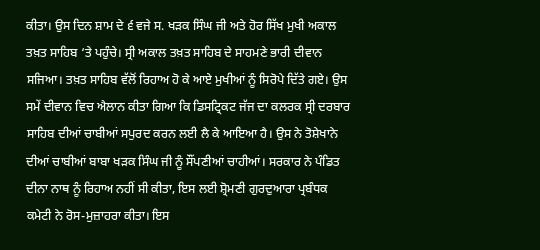ਕੀਤਾ। ਉਸ ਦਿਨ ਸ਼ਾਮ ਦੇ ੬ ਵਜੇ ਸ. ਖੜਕ ਸਿੰਘ ਜੀ ਅਤੇ ਹੋਰ ਸਿੱਖ ਮੁਖੀ ਅਕਾਲ ਤਖ਼ਤ ਸਾਹਿਬ ‘ਤੇ ਪਹੁੰਚੇ। ਸ੍ਰੀ ਅਕਾਲ ਤਖ਼ਤ ਸਾਹਿਬ ਦੇ ਸਾਹਮਣੇ ਭਾਰੀ ਦੀਵਾਨ ਸਜਿਆ। ਤਖ਼ਤ ਸਾਹਿਬ ਵੱਲੋਂ ਰਿਹਾਅ ਹੋ ਕੇ ਆਏ ਮੁਖੀਆਂ ਨੂੰ ਸਿਰੋਪੇ ਦਿੱਤੇ ਗਏ। ਉਸ ਸਮੇਂ ਦੀਵਾਨ ਵਿਚ ਐਲਾਨ ਕੀਤਾ ਗਿਆ ਕਿ ਡਿਸਟ੍ਰਿਕਟ ਜੱਜ ਦਾ ਕਲਰਕ ਸ੍ਰੀ ਦਰਬਾਰ ਸਾਹਿਬ ਦੀਆਂ ਚਾਬੀਆਂ ਸਪੁਰਦ ਕਰਨ ਲਈ ਲੈ ਕੇ ਆਇਆ ਹੈ। ਉਸ ਨੇ ਤੋਸ਼ੇਖਾਨੇ ਦੀਆਂ ਚਾਬੀਆਂ ਬਾਬਾ ਖੜਕ ਸਿੰਘ ਜੀ ਨੂੰ ਸੌਂਪਣੀਆਂ ਚਾਹੀਆਂ। ਸਰਕਾਰ ਨੇ ਪੰਡਿਤ ਦੀਨਾ ਨਾਥ ਨੂੰ ਰਿਹਾਅ ਨਹੀਂ ਸੀ ਕੀਤਾ, ਇਸ ਲਈ ਸ਼੍ਰੋਮਣੀ ਗੁਰਦੁਆਰਾ ਪ੍ਰਬੰਧਕ ਕਮੇਟੀ ਨੇ ਰੋਸ-ਮੁਜ਼ਾਹਰਾ ਕੀਤਾ। ਇਸ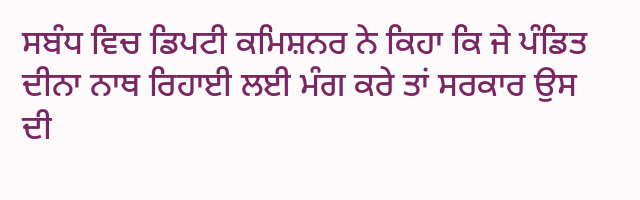ਸਬੰਧ ਵਿਚ ਡਿਪਟੀ ਕਮਿਸ਼ਨਰ ਨੇ ਕਿਹਾ ਕਿ ਜੇ ਪੰਡਿਤ ਦੀਨਾ ਨਾਥ ਰਿਹਾਈ ਲਈ ਮੰਗ ਕਰੇ ਤਾਂ ਸਰਕਾਰ ਉਸ ਦੀ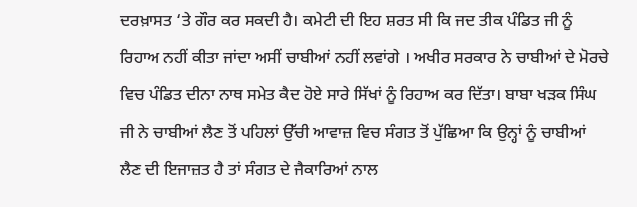ਦਰਖ਼ਾਸਤ ‘ਤੇ ਗੌਰ ਕਰ ਸਕਦੀ ਹੈ। ਕਮੇਟੀ ਦੀ ਇਹ ਸ਼ਰਤ ਸੀ ਕਿ ਜਦ ਤੀਕ ਪੰਡਿਤ ਜੀ ਨੂੰ ਰਿਹਾਅ ਨਹੀਂ ਕੀਤਾ ਜਾਂਦਾ ਅਸੀਂ ਚਾਬੀਆਂ ਨਹੀਂ ਲਵਾਂਗੇ । ਅਖੀਰ ਸਰਕਾਰ ਨੇ ਚਾਬੀਆਂ ਦੇ ਮੋਰਚੇ ਵਿਚ ਪੰਡਿਤ ਦੀਨਾ ਨਾਥ ਸਮੇਤ ਕੈਦ ਹੋਏ ਸਾਰੇ ਸਿੱਖਾਂ ਨੂੰ ਰਿਹਾਅ ਕਰ ਦਿੱਤਾ। ਬਾਬਾ ਖੜਕ ਸਿੰਘ ਜੀ ਨੇ ਚਾਬੀਆਂ ਲੈਣ ਤੋਂ ਪਹਿਲਾਂ ਉੱਚੀ ਆਵਾਜ਼ ਵਿਚ ਸੰਗਤ ਤੋਂ ਪੁੱਛਿਆ ਕਿ ਉਨ੍ਹਾਂ ਨੂੰ ਚਾਬੀਆਂ ਲੈਣ ਦੀ ਇਜਾਜ਼ਤ ਹੈ ਤਾਂ ਸੰਗਤ ਦੇ ਜੈਕਾਰਿਆਂ ਨਾਲ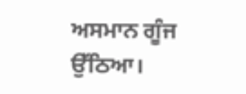ਅਸਮਾਨ ਗੂੰਜ ਉੱਠਿਆ।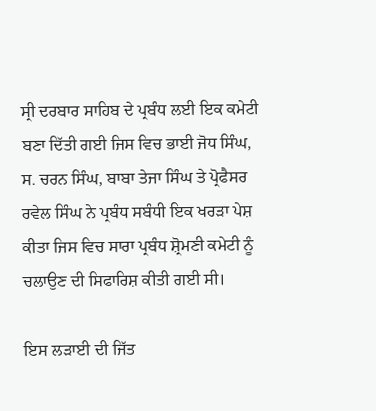ਸ੍ਰੀ ਦਰਬਾਰ ਸਾਹਿਬ ਦੇ ਪ੍ਰਬੰਧ ਲਈ ਇਕ ਕਮੇਟੀ ਬਣਾ ਦਿੱਤੀ ਗਈ ਜਿਸ ਵਿਚ ਭਾਈ ਜੋਧ ਸਿੰਘ, ਸ. ਚਰਨ ਸਿੰਘ, ਬਾਬਾ ਤੇਜਾ ਸਿੰਘ ਤੇ ਪ੍ਰੋਫੈਸਰ ਰਵੇਲ ਸਿੰਘ ਨੇ ਪ੍ਰਬੰਧ ਸਬੰਧੀ ਇਕ ਖਰੜਾ ਪੇਸ਼ ਕੀਤਾ ਜਿਸ ਵਿਚ ਸਾਰਾ ਪ੍ਰਬੰਧ ਸ਼੍ਰੋਮਣੀ ਕਮੇਟੀ ਨੂੰ ਚਲਾਉਣ ਦੀ ਸਿਫਾਰਿਸ਼ ਕੀਤੀ ਗਈ ਸੀ।

ਇਸ ਲੜਾਈ ਦੀ ਜਿੱਤ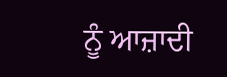ਨੂੰ ਆਜ਼ਾਦੀ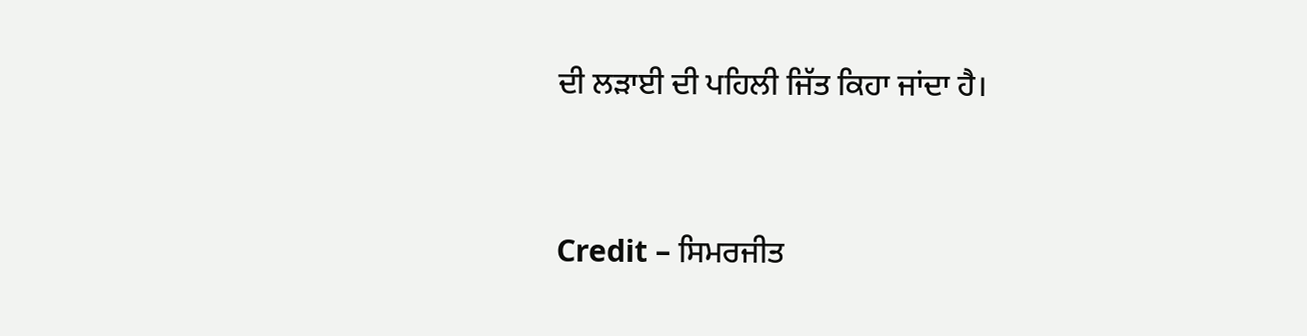ਦੀ ਲੜਾਈ ਦੀ ਪਹਿਲੀ ਜਿੱਤ ਕਿਹਾ ਜਾਂਦਾ ਹੈ।



Credit – ਸਿਮਰਜੀਤ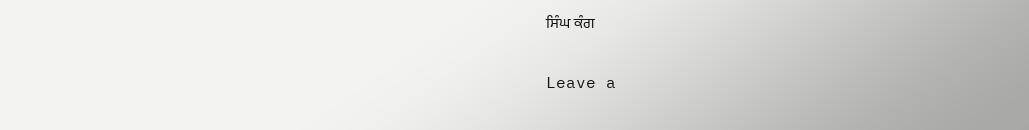ਸਿੰਘ ਕੰਗ

Leave a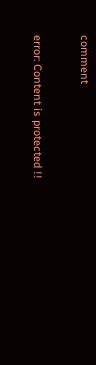comment

error: Content is protected !!